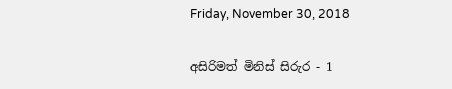Friday, November 30, 2018

අසිරිමත් මිනිස් සිරුර - 1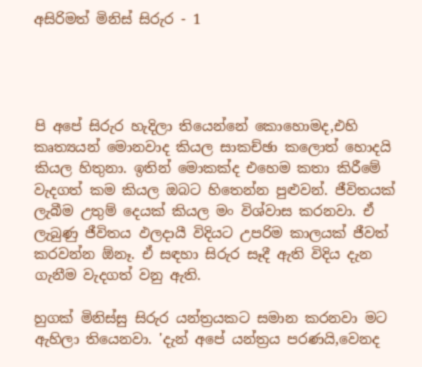අසිරිමත් මිනිස් සිරුර - 1




පි අපේ සිරුර හැදිලා තියෙන්නේ කොහොමද,එහි කෘත්‍යයන් මොනවාද කියල සාකච්ඡා කලොත් හොදයි කියල හිතුනා. ඉතින් මොකක්ද එහෙම කතා කිරීමේ වැදගත් කම කියල ඔබට හිතෙන්න පුළුවන්. ජීවිතයක් ලැබීම උතුම් දෙයක් කියල මං විශ්වාස කරනවා. ඒ ලැබුණු ජීවිතය ඵලදායී විදියට උපරිම කාලයක් ජීවත් කරවන්න ඕනෑ. ඒ සඳහා සිරුර සෑදී ඇති විදිය දැන ගැනීම වැදගත් වනු ඇති.

හුගක් මිනිස්සු සිරුර යන්ත්‍රයකට සමාන කරනවා මට ඇහිලා තියෙනවා. 'දැන් අපේ යන්ත්‍රය පරණයි,වෙනද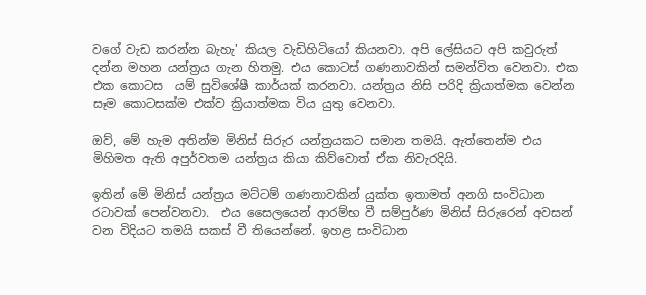වගේ වැඩ කරන්න බැහැ' කියල වැඩිහිටියෝ කියනවා. අපි ලේසියට අපි කවුරුත් දන්න මහන යන්ත්‍රය ගැන හිතමු. එය කොටස් ගණනාවකින් සමන්විත වෙනවා. එක එක කොටස  යම් සුවිශේෂී කාර්යක් කරනවා. යන්ත්‍රය නිසි පරිදි ක්‍රියාත්මක වෙන්න සෑම කොටසක්ම එක්ව ක්‍රියාත්මක විය යුතු වෙනවා.

ඔව්, මේ හැම අතින්ම මිනිස් සිරුර යන්ත්‍රයකට සමාන තමයි. ඇත්තෙන්ම එය මිහිමත ඇති අපුර්වතම යන්ත්‍රය කියා කිව්වොත් ඒක නිවැරදියි.

ඉතින් මේ මිනිස් යන්ත්‍රය මට්ටම් ගණනාවකින් යුක්ත ඉතාමත් අනගි සංවිධාන රටාවක් පෙන්වනවා.  එය සෛලයෙන් ආරම්භ වී සම්පුර්ණ මිනිස් සිරුරෙන් අවසන් වන විදියට තමයි සකස් වී තියෙන්නේ. ඉහළ සංවිධාන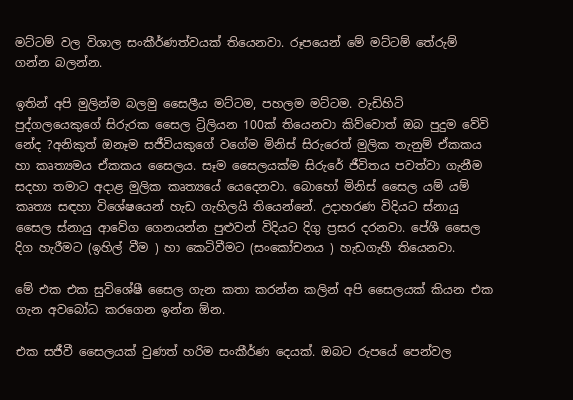මට්ටම් වල විශාල සංකීර්ණත්වයක් තියෙනවා. රූපයෙන් මේ මට්ටම් තේරුම් ගන්න බලන්න.

ඉතින් අපි මුලින්ම බලමු සෛලීය මට්ටම, පහලම මට්ටම. වැඩිහිටි පුද්ගලයෙකුගේ සිරුරක සෛල ට්‍රිලියන 100ක් තියෙනවා කිව්වොත් ඔබ පුදුම වේවි නේද ?අනිකුත් ඔනෑම සජීවියකුගේ වගේම මිනිස් සිරුරෙත් මුලික තැනුම් ඒකකය හා කෘත්‍යමය ඒකකය සෛලය. සෑම සෛලයක්ම සිරුරේ ජීවිතය පවත්වා ගැනීම සදහා තමාට අදාළ මුලික කෘත්‍යයේ යෙදෙනවා. බොහෝ මිනිස් සෛල යම් යම් කෘත්‍ය සඳහා විශේෂයෙන් හැඩ ගැහිලයි තියෙන්නේ. උදාහරණ විදියට ස්නායු සෛල ස්නායු ආවේග ගෙනයන්න පුළුවන් විදියට දිගු ප්‍රසර දරනවා. පේශී සෛල දිග හැරීමට (ඉහිල් වීම ) හා කෙටිවීමට (සංකෝචනය ) හැඩගැහී තියෙනවා.

මේ එක එක සුවිශේෂී සෛල ගැන කතා කරන්න කලින් අපි සෛලයක් කියන එක ගැන අවබෝධ කරගෙන ඉන්න ඕන.

එක සජීවී සෛලයක් වුණත් හරිම සංකීර්ණ දෙයක්. ඔබට රුපයේ පෙන්වල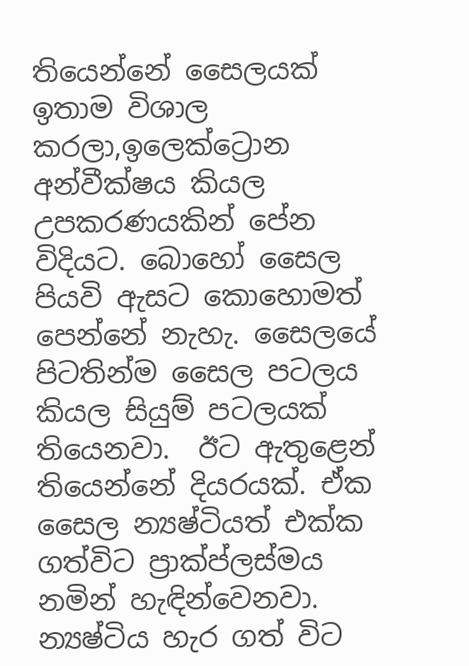තියෙන්නේ සෛලයක් ඉතාම විශාල කරලා,ඉලෙක්ට්‍රොන අන්වීක්ෂය කියල උපකරණයකින් පේන විදියට. බොහෝ සෛල පියවි ඇසට කොහොමත් පෙන්නේ නැහැ. සෛලයේ පිටතින්ම සෛල පටලය කියල සියුම් පටලයක් තියෙනවා.  ඊට ඇතුළෙන් තියෙන්නේ දියරයක්. ඒක සෛල න්‍යෂ්ටියත් එක්ක ගත්විට ප්‍රාක්ප්ලස්මය නමින් හැඳින්වෙනවා. න්‍යෂ්ටිය හැර ගත් විට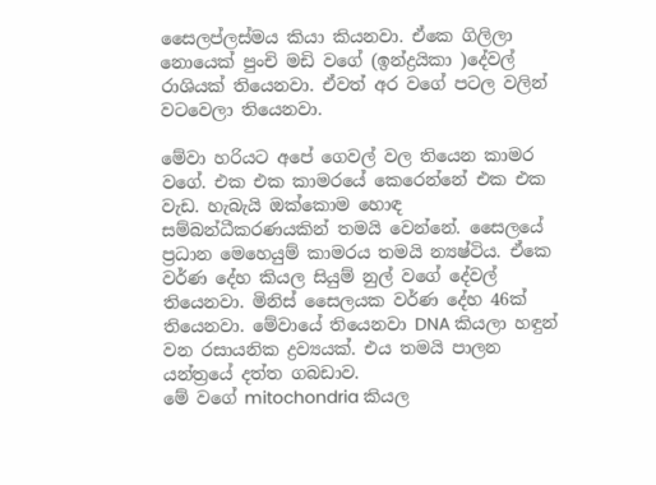සෛලප්ලස්මය කියා කියනවා. ඒකෙ ගිලිලා නොයෙක් පුංචි මඩි වගේ (ඉන්ද්‍රයිකා )දේවල් රාශියක් තියෙනවා. ඒවත් අර වගේ පටල වලින් වටවෙලා තියෙනවා.

මේවා හරියට අපේ ගෙවල් වල තියෙන කාමර වගේ. එක එක කාමරයේ කෙරෙන්නේ එක එක වැඩ. හැබැයි ඔක්කොම හොඳ සම්බන්ධීකරණයකින් තමයි වෙන්නේ. සෛලයේ ප්‍රධාන මෙහෙයුම් කාමරය තමයි න්‍යෂ්ටිය. ඒකෙ වර්ණ දේහ කියල සියුම් නුල් වගේ දේවල් තියෙනවා. මිනිස් සෛලයක වර්ණ දේහ 46ක් තියෙනවා. මේවායේ තියෙනවා DNA කියලා හඳුන් වන රසායනික ද්‍රව්‍යයක්. එය තමයි පාලන යන්ත්‍රයේ දත්ත ගබඩාව.
මේ වගේ mitochondria කියල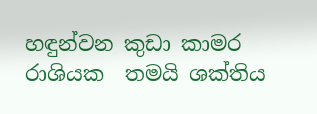හඳුන්වන කුඩා කාමර රාශියක  තමයි ශක්තිය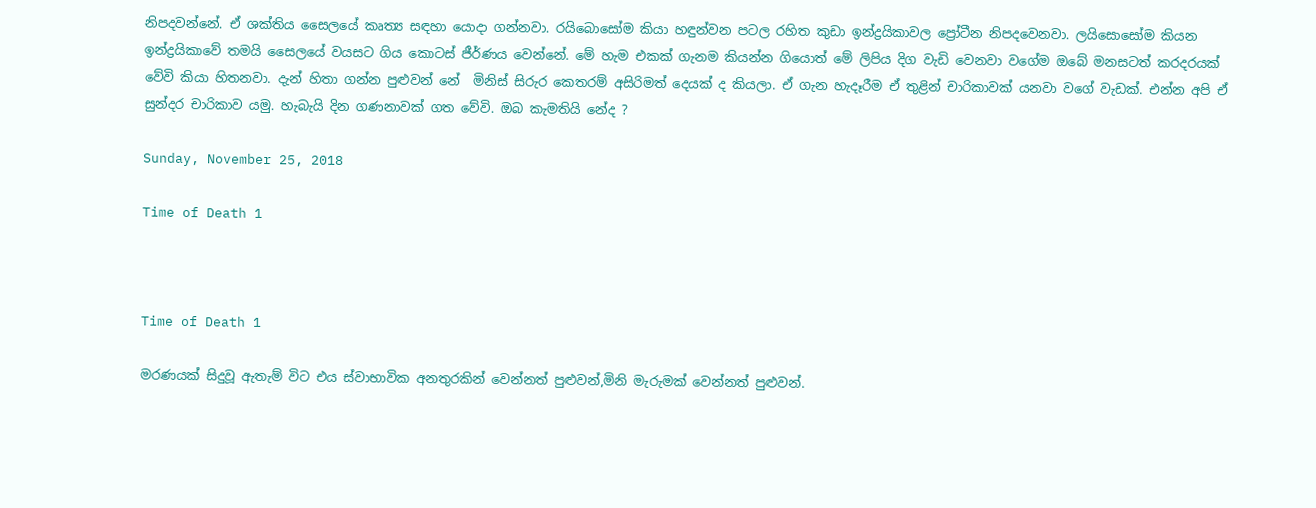නිපදවන්නේ. ඒ ශක්තිය සෛලයේ කෘත්‍ය සඳහා යොදා ගන්නවා. රයිබොසෝම කියා හඳුන්වන පටල රහිත කුඩා ඉන්ද්‍රයිකාවල ප්‍රෝටීන නිපදවෙනවා. ලයිසොසෝම කියන ඉන්ද්‍රයිකාවේ තමයි සෛලයේ වයසට ගිය කොටස් ජීර්ණය වෙන්නේ. මේ හැම එකක් ගැනම කියන්න ගියොත් මේ ලිපිය දිග වැඩි වෙනවා වගේම ඔබේ මනසටත් කරදරයක් වේවි කියා හිතනවා. දැන් හිතා ගන්න පුළුවන් නේ  මිනිස් සිරුර කෙතරම් අසිරිමත් දෙයක් ද කියලා. ඒ ගැන හැදෑරීම ඒ තුළින් චාරිකාවක් යනවා වගේ වැඩක්. එන්න අපි ඒ සුන්දර චාරිකාව යමු. හැබැයි දින ගණනාවක් ගත වේවි. ඔබ කැමතියි නේද ?

Sunday, November 25, 2018

Time of Death 1



Time of Death 1

මරණයක් සිදුවූ ඇතැම් විට එය ස්වාභාවික අනතුරකින් වෙන්නත් පුළුවන්,මිනි මැරුමක් වෙන්නත් පුළුවන්.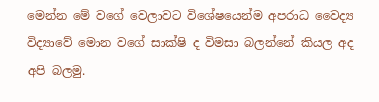මෙන්න මේ වගේ වෙලාවට විශේෂයෙන්ම අපරාධ වෛද්‍ය විද්‍යාවේ මොන වගේ සාක්ෂි ද විමසා බලන්නේ කියල අද අපි බලමු.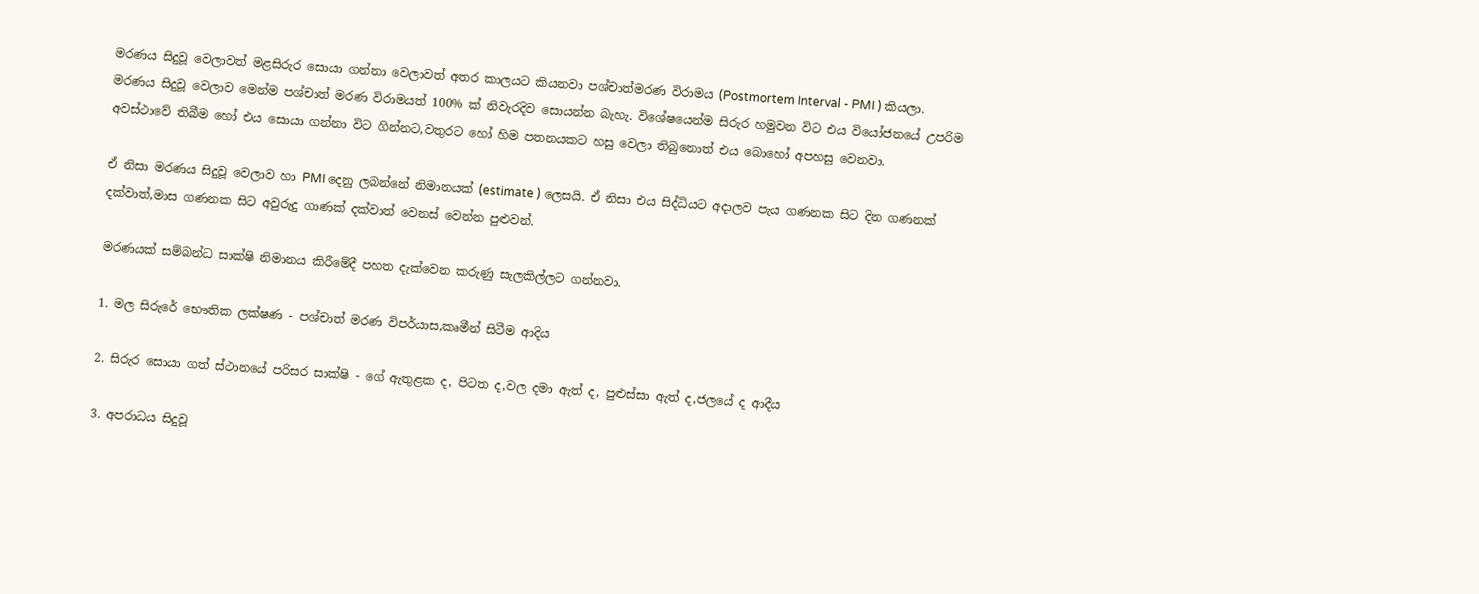මරණය සිදුවූ වෙලාවත් මළසිරුර සොයා ගන්නා වෙලාවත් අතර කාලයට කියනවා පශ්චාත්මරණ විරාමය (Postmortem Interval - PMI ) කියලා. මරණය සිදුවූ වෙලාව මෙන්ම පශ්චාත් මරණ විරාමයත් 100% ක් නිවැරදිව සොයන්න බැහැ. විශේෂයෙන්ම සිරුර හමුවන විට එය වියෝජනයේ උපරිම අවස්ථාවේ තිබීම හෝ එය සොයා ගන්නා විට ගින්නට,වතුරට හෝ හිම පතනයකට හසු වෙලා තිබුනොත් එය බොහෝ අපහසු වෙනවා.

ඒ නිසා මරණය සිදුවූ වෙලාව හා PMI දෙනු ලබන්නේ නිමානයක් (estimate ) ලෙසයි. ඒ නිසා එය සිද්ධියට අදාලව පැය ගණනක සිට දින ගණනක් දක්වාත්,මාස ගණනක සිට අවුරුදු ගාණක් දක්වාත් වෙනස් වෙන්න පුළුවන්.

මරණයක් සම්බන්ධ සාක්ෂි නිමානය කිරීමේදී පහත දැක්වෙන කරුණු සැලකිල්ලට ගන්නවා.

1. මල සිරුරේ භෞතික ලක්ෂණ - පශ්චාත් මරණ විපර්යාස,කෘමීන් සිටීම ආදිය

2. සිරුර සොයා ගත් ස්ථානයේ පරිසර සාක්ෂි - ගේ ඇතුළක ද, පිටත ද,වල දමා ඇත් ද, පුළුස්සා ඇත් ද,ජලයේ ද ආදීය

3. අපරාධය සිදුවූ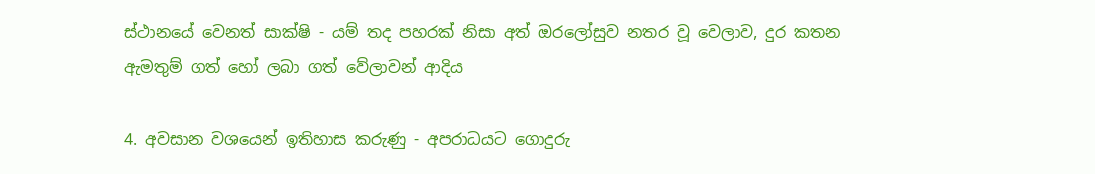ස්ථානයේ වෙනත් සාක්ෂි - යම් තද පහරක් නිසා අත් ඔරලෝසුව නතර වූ වෙලාව, දුර කතන ඇමතුම් ගත් හෝ ලබා ගත් වේලාවන් ආදිය

4. අවසාන වශයෙන් ඉතිහාස කරුණු - අපරාධයට ගොදුරු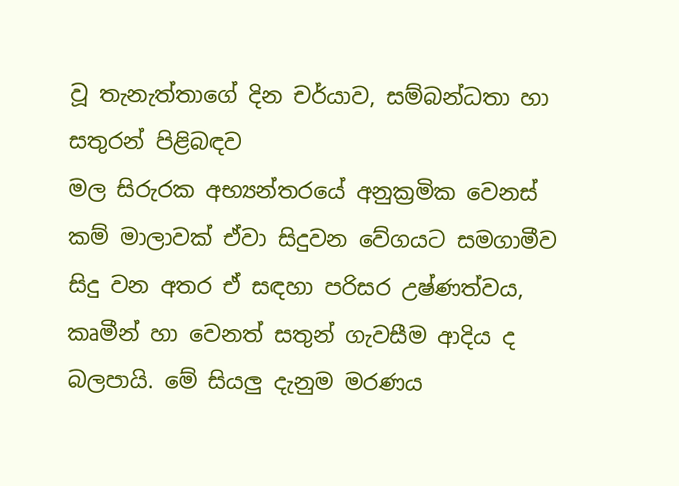වූ තැනැත්තාගේ දින චර්යාව, සම්බන්ධතා හා සතුරන් පිළිබඳව
මල සිරුරක අභ්‍යන්තරයේ අනුක්‍රමික වෙනස් කම් මාලාවක් ඒවා සිදුවන වේගයට සමගාමීව සිදු වන අතර ඒ සඳහා පරිසර උෂ්ණත්වය, කෘමීන් හා වෙනත් සතුන් ගැවසීම ආදිය ද බලපායි. මේ සියලු දැනුම මරණය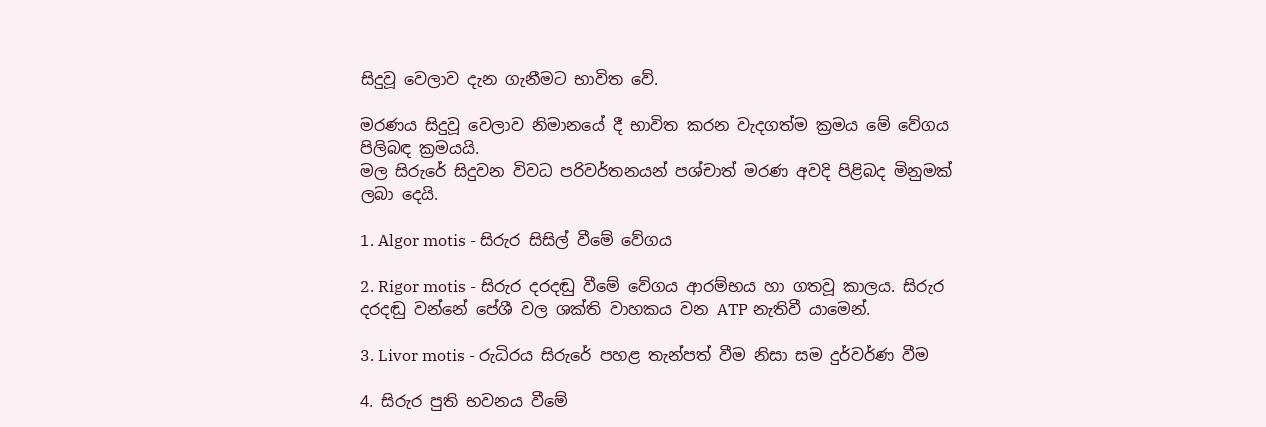සිදුවූ වෙලාව දැන ගැනීමට භාවිත වේ.

මරණය සිදුවූ වෙලාව නිමානයේ දී භාවිත කරන වැදගත්ම ක්‍රමය මේ වේගය පිලිබඳ ක්‍රමයයි.
මල සිරුරේ සිදුවන විවධ පරිවර්තනයන් පශ්චාත් මරණ අවදි පිළිබද මිනුමක් ලබා දෙයි.

1. Algor motis - සිරුර සිසිල් වීමේ වේගය

2. Rigor motis - සිරුර දරදඬු වීමේ වේගය ආරම්භය හා ගතවූ කාලය. සිරුර දරදඬු වන්නේ පේශී වල ශක්ති වාහකය වන ATP නැතිවී යාමෙන්.

3. Livor motis - රුධිරය සිරුරේ පහළ තැන්පත් වීම නිසා සම දුර්වර්ණ වීම

4. සිරුර පුති භවනය වීමේ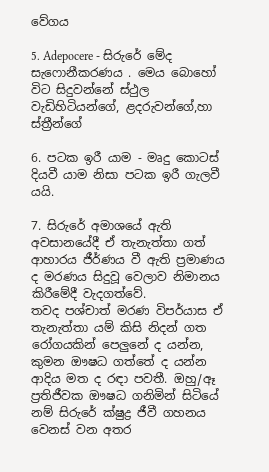වේගය

5. Adepocere - සිරුරේ මේද සැෆොනීකරණය . මෙය බොහෝ විට සිදුවන්නේ ස්ථුල වැඩිහිටියන්ගේ, ළදරුවන්ගේ,හා ස්ත්‍රීන්ගේ

6. පටක ඉරී යාම - මෘදු කොටස් දියවී යාම නිසා පටක ඉරී ගැලවී යයි.

7. සිරුරේ අමාශයේ ඇති අවසානයේදී ඒ තැනැත්තා ගත් ආහාරය ජීර්ණය වී ඇති ප්‍රමාණය ද මරණය සිදුවූ වෙලාව නිමානය කිරීමේදී වැදගත්වේ.
තවද පශ්චාත් මරණ විපර්යාස ඒ තැනැත්තා යම් කිසි නිදන් ගත රෝගයකින් පෙලුනේ ද යන්න, කුමන ඖෂධ ගත්තේ ද යන්න ආදිය මත ද රඳා පවතී. ඔහු/ඈ ප්‍රතිජීවක ඖෂධ ගනිමින් සිටියේ නම් සිරුරේ ක්ෂුද්‍ර ජීවී ගහනය වෙනස් වන අතර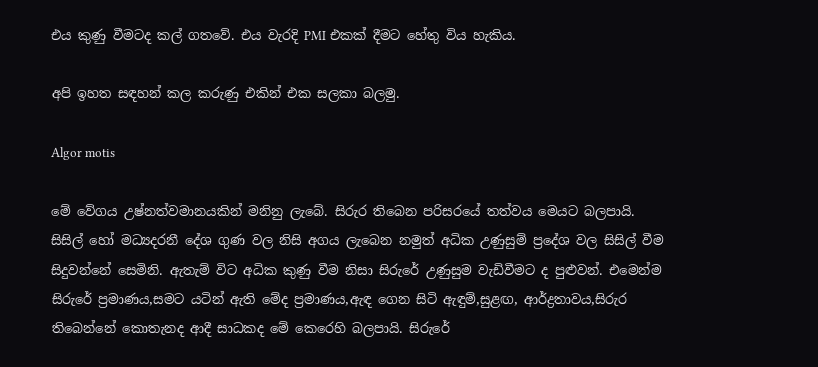එය කුණු වීමටද කල් ගතවේ. එය වැරදි PMI එකක් දීමට හේතු විය හැකිය.

අපි ඉහත සඳහන් කල කරුණු එකින් එක සලකා බලමු.

Algor motis

මේ වේගය උෂ්නත්වමානයකින් මනිනු ලැබේ. සිරුර තිබෙන පරිසරයේ තත්වය මෙයට බලපායි. සිසිල් හෝ මධ්‍යදරනී දේශ ගුණ වල නිසි අගය ලැබෙන නමුත් අධික උණුසුම් ප්‍රදේශ වල සිසිල් වීම සිදුවන්නේ සෙමිනි. ඇතැම් විට අධික කුණු වීම නිසා සිරුරේ උණුසුම වැඩිවීමට ද පුළුවන්. එමෙන්ම සිරුරේ ප්‍රමාණය,සමට යටින් ඇති මේද ප්‍රමාණය,ඇඳ ගෙන සිටි ඇඳුම්,සුළඟ, ආර්ද්‍රතාවය,සිරුර තිබෙන්නේ කොතැනද ආදී සාධකද මේ කෙරෙහි බලපායි. සිරුරේ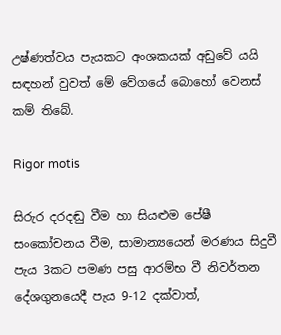උෂ්ණත්වය පැයකට අංශකයක් අඩුවේ යයි සඳහන් වුවත් මේ වේගයේ බොහෝ වෙනස් කම් තිබේ.

Rigor motis

සිරුර දරදඬු වීම හා සියළුම පේෂී සංකෝචනය වීම, සාමාන්‍යයෙන් මරණය සිදුවී පැය 3කට පමණ පසු ආරම්භ වී නිවර්තන දේශගුනයෙදී පැය 9-12 දක්වාත්,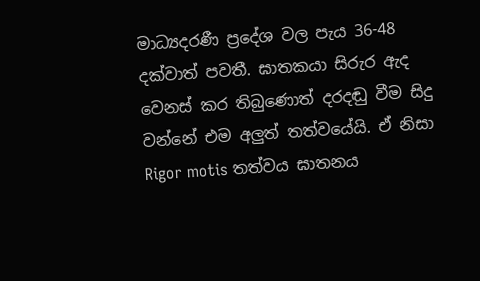මාධ්‍යදරණී ප්‍රදේශ වල පැය 36-48 දක්වාත් පවතී. ඝාතකයා සිරුර ඇද වෙනස් කර තිබුණොත් දරදඬු වීම සිදු වන්නේ එම අලුත් තත්වයේයි. ඒ නිසා Rigor motis තත්වය ඝාතනය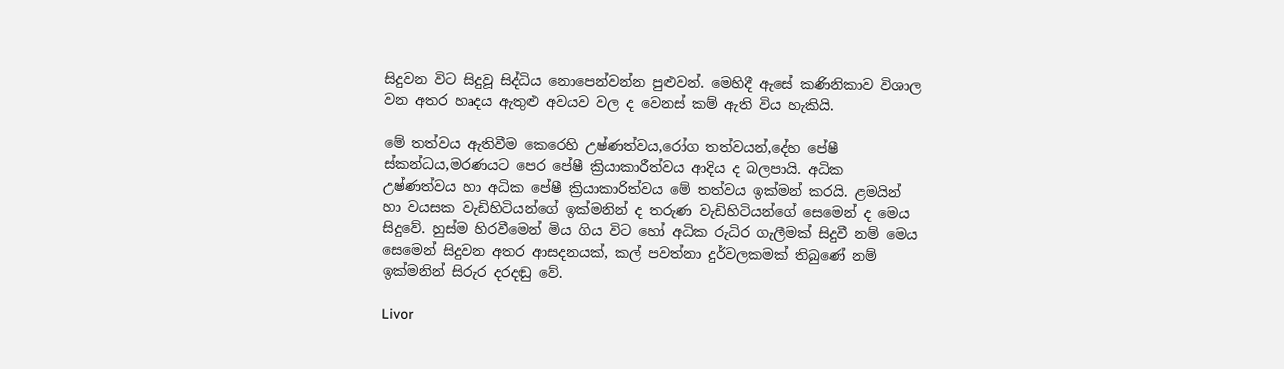සිදුවන විට සිදුවූ සිද්ධිය නොපෙන්වන්න පුළුවන්. මෙහිදී ඇසේ කණිනිකාව විශාල වන අතර හෘදය ඇතුළු අවයව වල ද වෙනස් කම් ඇති විය හැකියි.

මේ තත්වය ඇතිවීම කෙරෙහි උෂ්ණත්වය,රෝග තත්වයන්,දේහ පේෂී ස්කන්ධය,මරණයට පෙර පේෂී ක්‍රියාකාරීත්වය ආදිය ද බලපායි. අධික උෂ්ණත්වය හා අධික පේෂී ක්‍රියාකාරිත්වය මේ තත්වය ඉක්මන් කරයි. ළමයින් හා වයසක වැඩිහිටියන්ගේ ඉක්මනින් ද තරුණ වැඩිහිටියන්ගේ සෙමෙන් ද මෙය සිදුවේ. හුස්ම හිරවීමෙන් මිය ගිය විට හෝ අධික රුධිර ගැලීමක් සිදුවී නම් මෙය සෙමෙන් සිදුවන අතර ආසදනයක්, කල් පවත්නා දුර්වලකමක් තිබුණේ නම් ඉක්මනින් සිරුර දරදඬු වේ.

Livor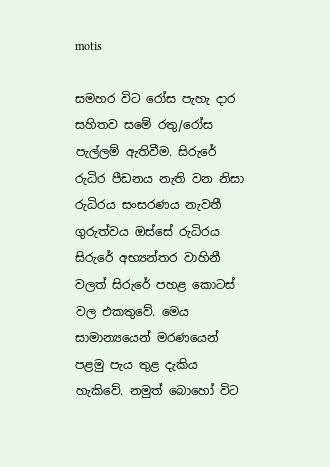motis

සමහර විට රෝස පැහැ දාර සහිතව සමේ රතු/රෝස පැල්ලම් ඇතිවීම. සිරුරේ රුධිර පීඩනය නැති වන නිසා රුධිරය සංසරණය නැවතී ගුරුත්වය ඔස්සේ රුධිරය සිරුරේ අභ්‍යන්තර වාහිනී වලත් සිරුරේ පහළ කොටස් වල එකතුවේ. මෙය සාමාන්‍යයෙන් මරණයෙන් පළමු පැය තුළ දැකිය හැකිවේ. නමුත් බොහෝ විට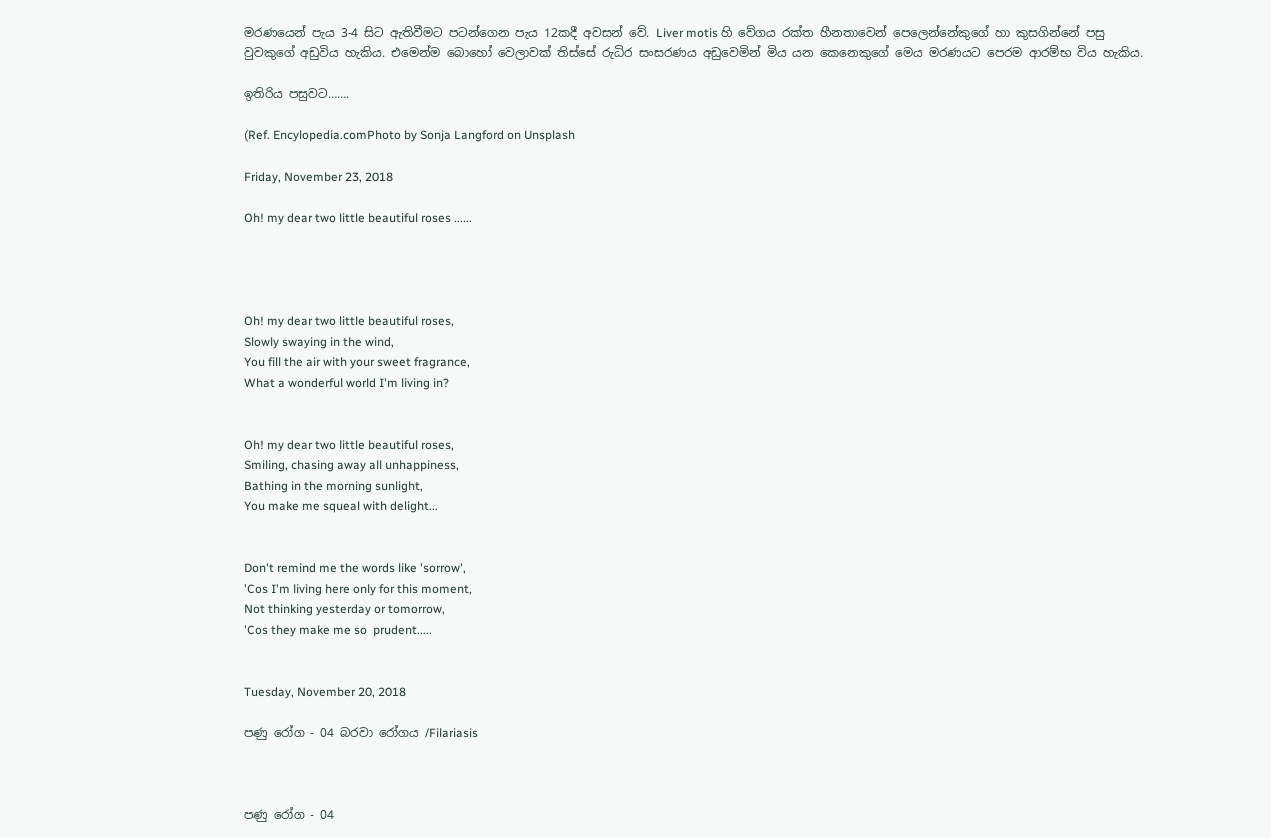මරණයෙන් පැය 3-4 සිට ඇතිවීමට පටන්ගෙන පැය 12කදී අවසන් වේ. Liver motis හි වේගය රක්ත හීනතාවෙන් පෙලෙන්නේකුගේ හා කුසගින්නේ පසු වුවකුගේ අඩුවිය හැකිය. එමෙන්ම බොහෝ වෙලාවක් තිස්සේ රුධිර සංසරණය අඩුවෙමින් මිය යන කෙනෙකුගේ මෙය මරණයට පෙරම ආරම්භ විය හැකිය.

ඉතිරිය පසුවට…….

(Ref. Encylopedia.comPhoto by Sonja Langford on Unsplash

Friday, November 23, 2018

Oh! my dear two little beautiful roses ......




Oh! my dear two little beautiful roses,
Slowly swaying in the wind,
You fill the air with your sweet fragrance,
What a wonderful world I'm living in?


Oh! my dear two little beautiful roses,
Smiling, chasing away all unhappiness,
Bathing in the morning sunlight,
You make me squeal with delight...


Don't remind me the words like 'sorrow',
'Cos I'm living here only for this moment,
Not thinking yesterday or tomorrow,
'Cos they make me so  prudent.....


Tuesday, November 20, 2018

පණු රෝග - 04 බරවා රෝගය /Filariasis



පණු රෝග - 04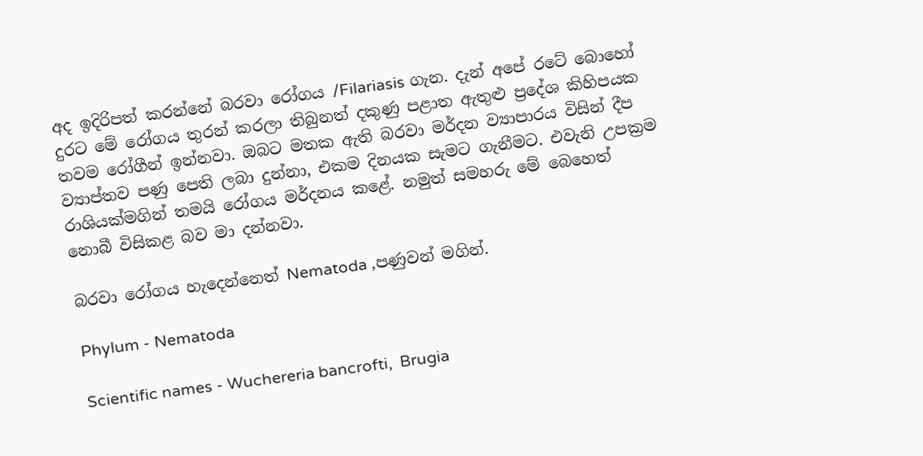අද ඉදිරිපත් කරන්නේ බරවා රෝගය /Filariasis ගැන. දැන් අපේ රටේ බොහෝ දුරට මේ රෝගය තුරන් කරලා තිබුනත් දකුණු පළාත ඇතුළු ප්‍රදේශ කිහිපයක තවම රෝගීන් ඉන්නවා. ඔබට මතක ඇති බරවා මර්දන ව්‍යාපාරය විසින් දීප ව්‍යාප්තව පණු පෙති ලබා දුන්නා, එකම දිනයක සැමට ගැනීමට. එවැනි උපක්‍රම රාශියක්මගින් තමයි රෝගය මර්දනය කළේ. නමුත් සමහරු මේ බෙහෙත් නොබී විසිකළ බව මා දන්නවා.

බරවා රෝගය හැදෙන්නෙත් Nematoda ,පණුවන් මගින්.

Phylum - Nematoda

Scientific names - Wuchereria bancrofti,  Brugia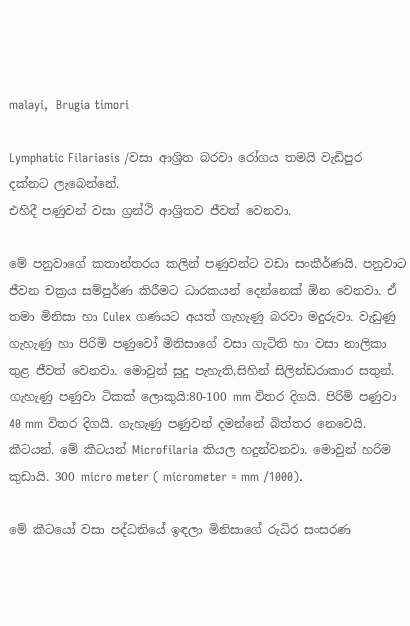malayi,  Brugia timori

Lymphatic Filariasis /වසා ආශ්‍රිත බරවා රෝගය තමයි වැඩිපුර දක්නට ලැබෙන්නේ.
එහිදී පණුවන් වසා ග්‍රන්ථි ආශ්‍රිතව ජීවත් වෙනවා.

මේ පනුවාගේ කතාන්තරය කලින් පණුවන්ට වඩා සංකීර්ණයි. පනුවාට ජීවන චක්‍රය සම්පුර්ණ කිරීමට ධාරකයන් දෙන්නෙක් ඕන වෙනවා. ඒ තමා මිනිසා හා Culex ගණයට අයත් ගැහැණු බරවා මදුරුවා. වැඩුණු ගැහැණු හා පිරිමි පණුවෝ මිනිසාගේ වසා ගැටිති හා වසා නාලිකා තුළ ජීවත් වෙනවා. මොවුන් සුදු පැහැති,සිහින් සිලින්ඩරාකාර සතුන්. ගැහැණු පණුවා ටිකක් ලොකුයි:80-100 mm විතර දිගයි. පිරිමි පණුවා 40 mm විතර දිගයි. ගැහැණු පණුවන් දමන්නේ බිත්තර නෙවෙයි. කීටයන්. මේ කීටයන් Microfilaria කියල හදුන්වනවා. මොවුන් හරිම කුඩායි. 300 micro meter ( micrometer = mm /1000).

මේ කීටයෝ වසා පද්ධතියේ ඉඳලා මිනිසාගේ රුධිර සංසරණ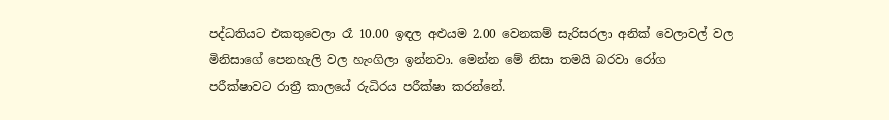පද්ධතියට එකතුවෙලා රෑ 10.00 ඉඳල අළුයම 2.00 වෙනකම් සැරිසරලා අනික් වෙලාවල් වල මිනිසාගේ පෙනහැලි වල හැංගිලා ඉන්නවා. මෙන්න මේ නිසා තමයි බරවා රෝග පරීක්ෂාවට රාත්‍රී කාලයේ රුධිරය පරීක්ෂා කරන්නේ.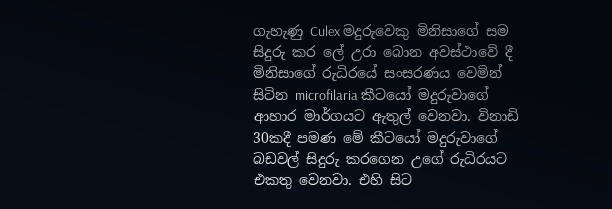ගැහැණු Culex මදුරුවෙකු මිනිසාගේ සම සිදුරු කර ලේ උරා බොන අවස්ථාවේ දී මිනිසාගේ රුධිරයේ සංසරණය වෙමින් සිටින microfilaria කීටයෝ මදුරුවාගේ ආහාර මාර්ගයට ඇතුල් වෙනවා. විනාඩි 30කදී පමණ මේ කීටයෝ මදුරුවාගේ බඩවල් සිදුරු කරගෙන උගේ රුධිරයට එකතු වෙනවා. එහි සිට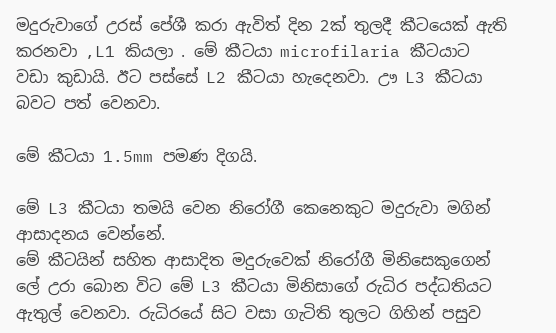මදුරුවාගේ උරස් පේශී කරා ඇවිත් දින 2ක් තුලදී කීටයෙක් ඇති කරනවා ,L1 කියලා . මේ කීටයා microfilaria කීටයාට වඩා කුඩායි. ඊට පස්සේ L2 කීටයා හැදෙනවා. ඌ L3 කීටයා බවට පත් වෙනවා.

මේ කීටයා 1.5mm පමණ දිගයි.

මේ L3 කීටයා තමයි වෙන නිරෝගී කෙනෙකුට මදුරුවා මගින් ආසාදනය වෙන්නේ.
මේ කීටයින් සහිත ආසාදිත මදුරුවෙක් නිරෝගී මිනිසෙකුගෙන් ලේ උරා බොන විට මේ L3 කීටයා මිනිසාගේ රුධිර පද්ධතියට ඇතුල් වෙනවා. රුධිරයේ සිට වසා ගැටිති තුලට ගිහින් පසුව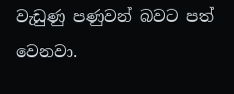වැඩුණු පණුවන් බවට පත් වෙනවා.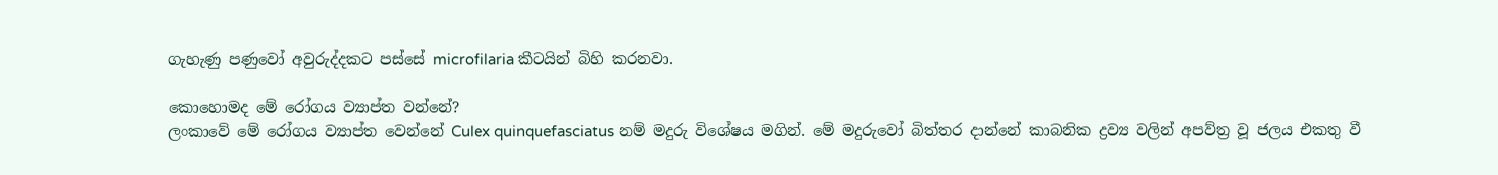ගැහැණු පණුවෝ අවුරුද්දකට පස්සේ microfilaria කීටයින් බිහි කරනවා.

කොහොමද මේ රෝගය ව්‍යාප්ත වන්නේ?
ලංකාවේ මේ රෝගය ව්‍යාප්ත වෙන්නේ Culex quinquefasciatus නම් මදුරු විශේෂය මගින්. මේ මදුරුවෝ බිත්තර දාන්නේ කාබනික ද්‍රව්‍ය වලින් අපව්ත්‍ර වූ ජලය එකතු වී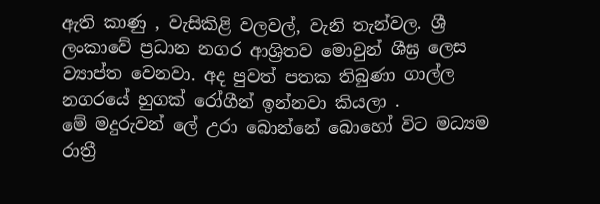ඇති කාණු , වැසිකිළි වලවල්, වැනි තැන්වල. ශ්‍රී ලංකාවේ ප්‍රධාන නගර ආශ්‍රිතව මොවුන් ශීඝ්‍ර ලෙස ව්‍යාප්ත වෙනවා. අද පුවත් පතක තිබුණා ගාල්ල නගරයේ හුගක් රෝගීන් ඉන්නවා කියලා .
මේ මදුරුවන් ලේ උරා බොන්නේ බොහෝ විට මධ්‍යම රාත්‍රී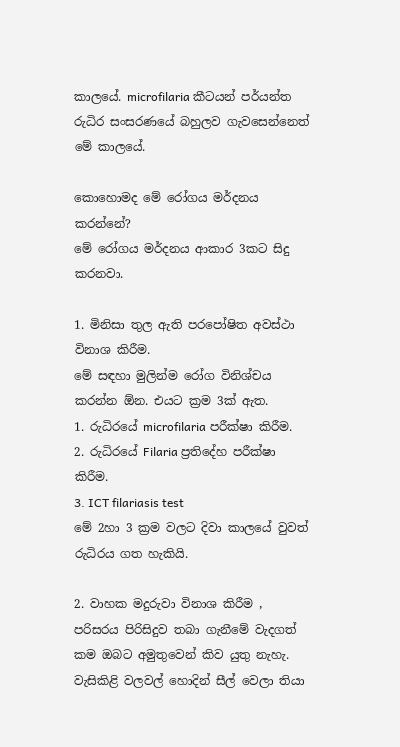කාලයේ. microfilaria කීටයන් පර්යන්ත රුධිර සංසරණයේ බහුලව ගැවසෙන්නෙත් මේ කාලයේ.

කොහොමද මේ රෝගය මර්දනය කරන්නේ?
මේ රෝගය මර්දනය ආකාර 3කට සිදු කරනවා.

1. මිනිසා තුල ඇති පරපෝෂිත අවස්ථා විනාශ කිරීම.
මේ සඳහා මුලින්ම රෝග විනිශ්චය කරන්න ඕන. එයට ක්‍රම 3ක් ඇත.
1. රුධිරයේ microfilaria පරීක්ෂා කිරීම.
2. රුධිරයේ Filaria ප්‍රතිදේහ පරීක්ෂා කිරීම.
3. ICT filariasis test
මේ 2හා 3 ක්‍රම වලට දිවා කාලයේ වුවත් රුධිරය ගත හැකියි.

2. වාහක මදුරුවා විනාශ කිරීම , පරිසරය පිරිසිදුව තබා ගැනීමේ වැදගත් කම ඔබට අමුතුවෙන් කිව යුතු නැහැ. වැසිකිළි වලවල් හොදින් සීල් වෙලා තියා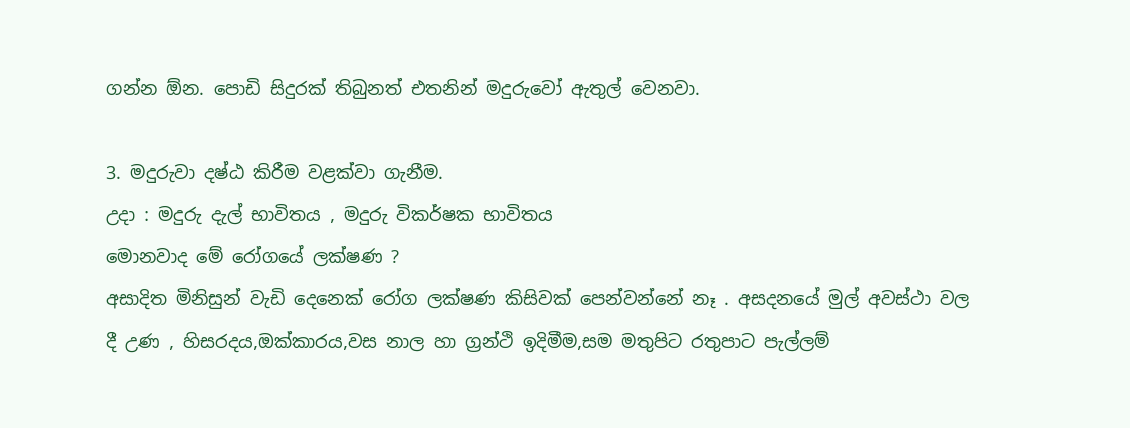ගන්න ඕන. පොඩි සිදුරක් තිබුනත් එතනින් මදුරුවෝ ඇතුල් වෙනවා.

3. මදුරුවා දෂ්ඨ කිරීම වළක්වා ගැනීම.
උදා : මදුරු දැල් භාවිතය , මදුරු විකර්ෂක භාවිතය
මොනවාද මේ රෝගයේ ලක්ෂණ ?
අසාදිත මිනිසුන් වැඩි දෙනෙක් රෝග ලක්ෂණ කිසිවක් පෙන්වන්නේ නෑ . අසදනයේ මුල් අවස්ථා වල දී උණ , හිසරදය,ඔක්කාරය,වස නාල හා ග්‍රන්ථි ඉදිමීම,සම මතුපිට රතුපාට පැල්ලම්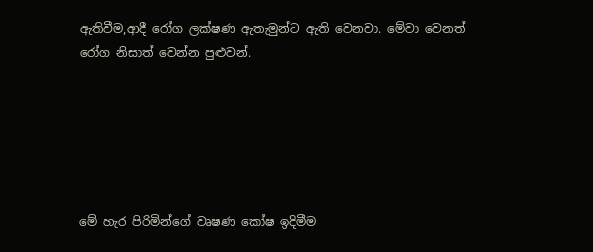ඇතිවීම,ආදී රෝග ලක්ෂණ ඇතැමුන්ට ඇති වෙනවා. මේවා වෙනත් රෝග නිසාත් වෙන්න පුළුවන්.






මේ හැර පිරිමින්ගේ වෘෂණ කෝෂ ඉදිමීම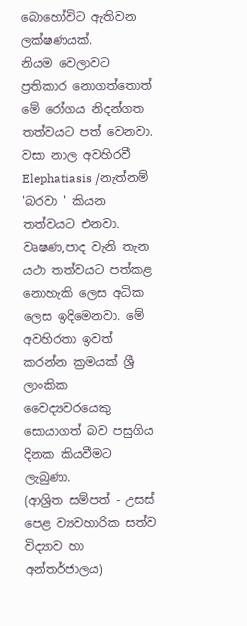බොහෝවිට ඇතිවන ලක්ෂණයක්.
නියම වෙලාවට ප්‍රතිකාර නොගත්තොත් මේ රෝගය නිදන්ගත තත්වයට පත් වෙනවා. වසා නාල අවහිරවී Elephatiasis /නැත්නම් 'බරවා ' කියන තත්වයට එනවා. වෘෂණ,පාද වැනි තැන යථා තත්වයට පත්කළ නොහැකි ලෙස අධික ලෙස ඉදිමෙනවා. මේ අවහිරතා ඉවත් කරන්න ක්‍රමයක් ශ්‍රී ලාංකික වෛද්‍යවරයෙකු සොයාගත් බව පසුගිය දිනක කියවීමට ලැබුණා.
(ආශ්‍රිත සම්පත් - උසස් පෙළ ව්‍යවහාරික සත්ව විද්‍යාව හා අන්තර්ජාලය)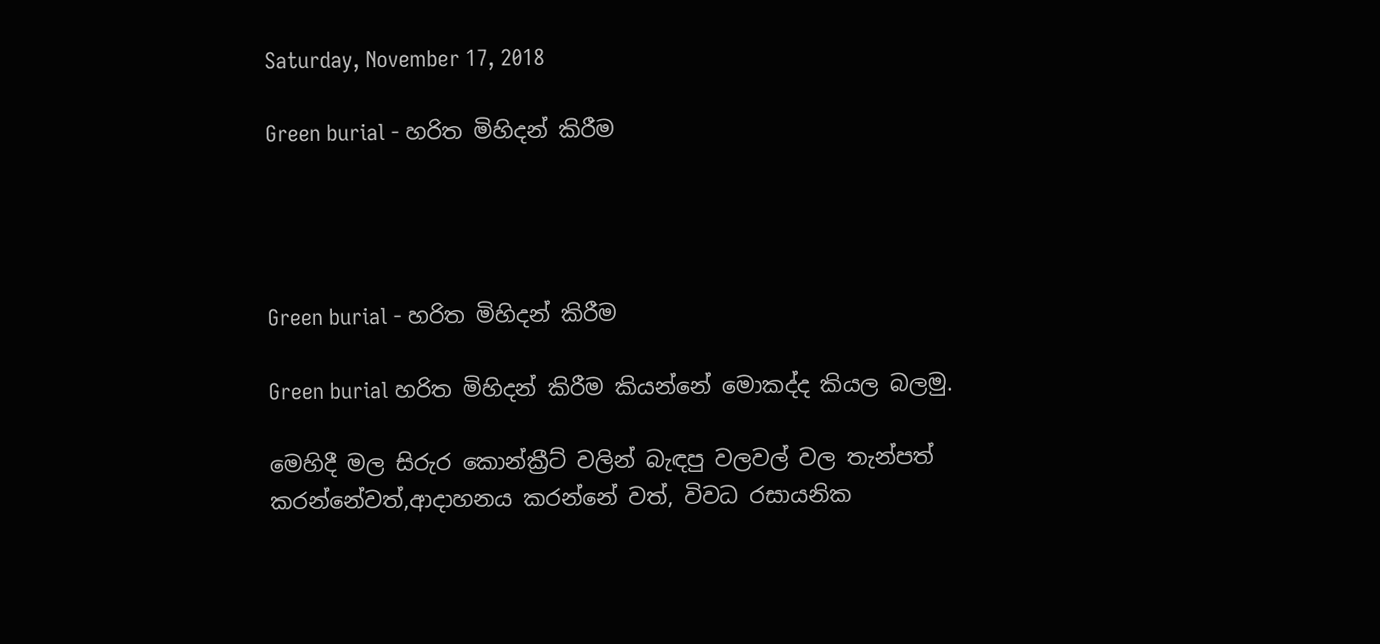Saturday, November 17, 2018

Green burial - හරිත මිහිදන් කිරීම




Green burial - හරිත මිහිදන් කිරීම

Green burial හරිත මිහිදන් කිරීම කියන්නේ මොකද්ද කියල බලමු.

මෙහිදී මල සිරුර කොන්ක්‍රීට් වලින් බැඳපු වලවල් වල තැන්පත් කරන්නේවත්,ආදාහනය කරන්නේ වත්, විවධ රසායනික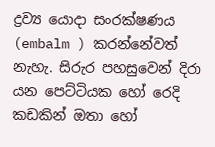ද්‍රව්‍ය යොදා සංරක්ෂණය (embalm ) කරන්නේවත් නැහැ. සිරුර පහසුවෙන් දිරා යන පෙට්ටියක හෝ රෙදි කඩකින් ඔතා හෝ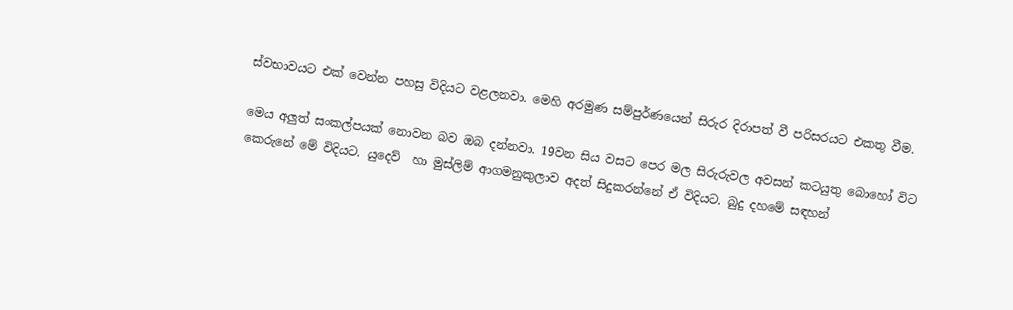ස්වභාවයට එක් වෙන්න පහසු විදියට වළලනවා. මෙහි අරමුණ සම්පුර්ණයෙන් සිරුර දිරාපත් වී පරිසරයට එකතු වීම.

මෙය අලුත් සංකල්පයක් නොවන බව ඔබ දන්නවා. 19වන සිය වසට පෙර මල සිරුරුවල අවසන් කටයුතු බොහෝ විට කෙරුනේ මේ විදියට. යුදෙව්  හා මුස්ලිම් ආගමනුකුලාව අදත් සිදුකරන්නේ ඒ විදියට. බුදු දහමේ සඳහන්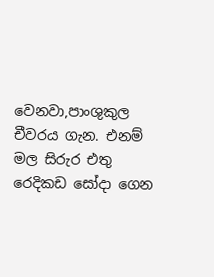වෙනවා,පාංශුකුල චීවරය ගැන. එනම් මල සිරුර එතු රෙදිකඩ සෝදා ගෙන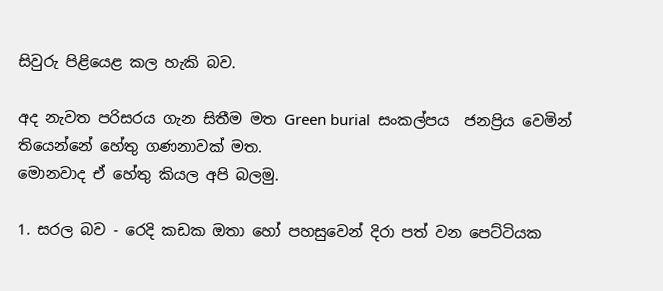සිවුරු පිළියෙළ කල හැකි බව.

අද නැවත පරිසරය ගැන සිතීම මත Green burial  සංකල්පය  ජනප්‍රිය වෙමින් තියෙන්නේ හේතු ගණනාවක් මත.
මොනවාද ඒ හේතු කියල අපි බලමු.

1. සරල බව - රෙදි කඩක ඔතා හෝ පහසුවෙන් දිරා පත් වන පෙට්ටියක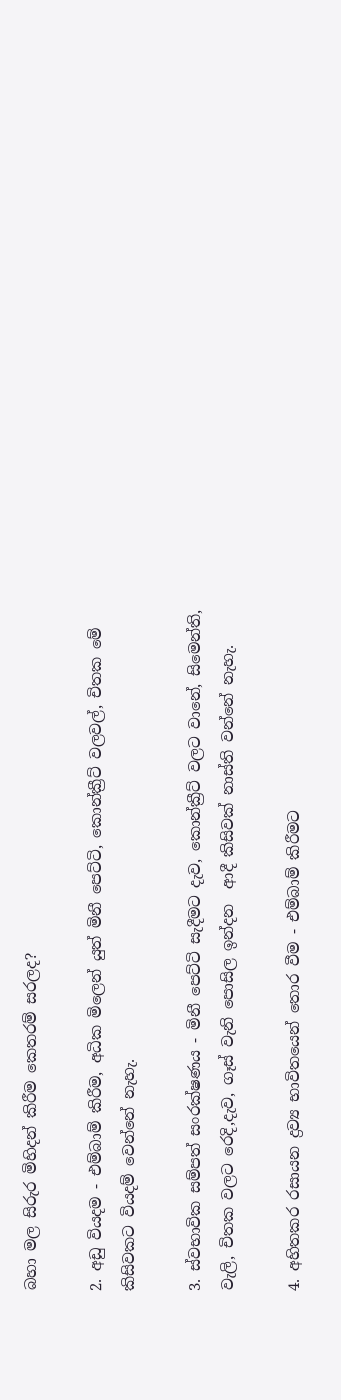බහා මල සිරුර මිහිදන් කිරීම කෙතරම් සරලද?

2. අඩු වියදම - එම්බාම් කිරීම, අධික මිලෙන් යුත් මිනී පෙට්ටි, කොන්ක්‍රීට් වලවල්, චිතක මේ කිසිවකට වියදම් වෙන්නේ නැහැ.

3. ස්වභාවික සම්පත් සංරක්ෂණය - මිනී පෙට්ටි සැදීමට දැව, කොන්ක්‍රීට් වලට වානේ, සිමෙන්ති, වැලි, චිතක වලට රෙදි,දැව, ගෑස් වැනි පොසිල ඉන්දන  ආදී කිසිවක් නාස්ති වන්නේ නැහැ.

4. අහිතකර රසායන ද්‍රව්‍ය භාවිතයෙන් තොර වීම - එම්බාම් කිරීමට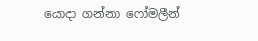යොදා ගන්නා ෆෝමලීන්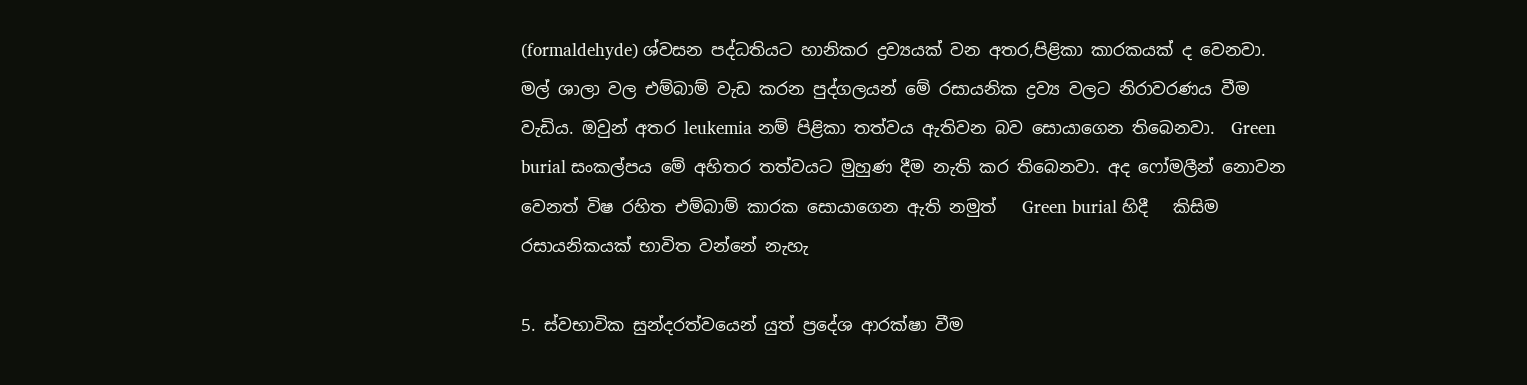(formaldehyde) ශ්වසන පද්ධතියට හානිකර ද්‍රව්‍යයක් වන අතර,පිළිකා කාරකයක් ද වෙනවා. මල් ශාලා වල එම්බාම් වැඩ කරන පුද්ගලයන් මේ රසායනික ද්‍රව්‍ය වලට නිරාවරණය වීම වැඩිය. ඔවුන් අතර leukemia නම් පිළිකා තත්වය ඇතිවන බව සොයාගෙන තිබෙනවා.  Green burial සංකල්පය මේ අහිතර තත්වයට මුහුණ දීම නැති කර තිබෙනවා. අද ෆෝමලීන් නොවන වෙනත් විෂ රහිත එම්බාම් කාරක සොයාගෙන ඇති නමුත්   Green burial හිදී   කිසිම රසායනිකයක් භාවිත වන්නේ නැහැ

5. ස්වභාවික සුන්දරත්වයෙන් යුත් ප්‍රදේශ ආරක්ෂා වීම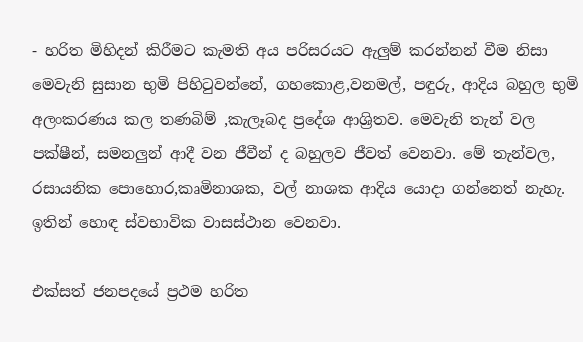- හරිත මිහිදන් කිරීමට කැමති අය පරිසරයට ඇලුම් කරන්නන් වීම නිසා මෙවැනි සුසාන භුමි පිහිටුවන්නේ, ගහකොළ,වනමල්, පඳුරු, ආදිය බහුල භුමි අලංකරණය කල තණබිම් ,කැලෑබද ප්‍රදේශ ආශ්‍රිතව. මෙවැනි තැන් වල පක්ෂීන්, සමනලුන් ආදී වන ජීවීන් ද බහුලව ජීවත් වෙනවා. මේ තැන්වල, රසායනික පොහොර,කෘමිනාශක, වල් නාශක ආදිය යොදා ගන්නෙත් නැහැ. ඉතින් හොඳ ස්වභාවික වාසස්ථාන වෙනවා.

එක්සත් ජනපදයේ ප්‍රථම හරිත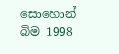සොහොන් බිම 1998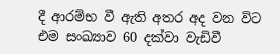දී ආරම්භ වී ඇති අතර අද වන විට එම සංඛ්‍යාව 60 දක්වා වැඩිවී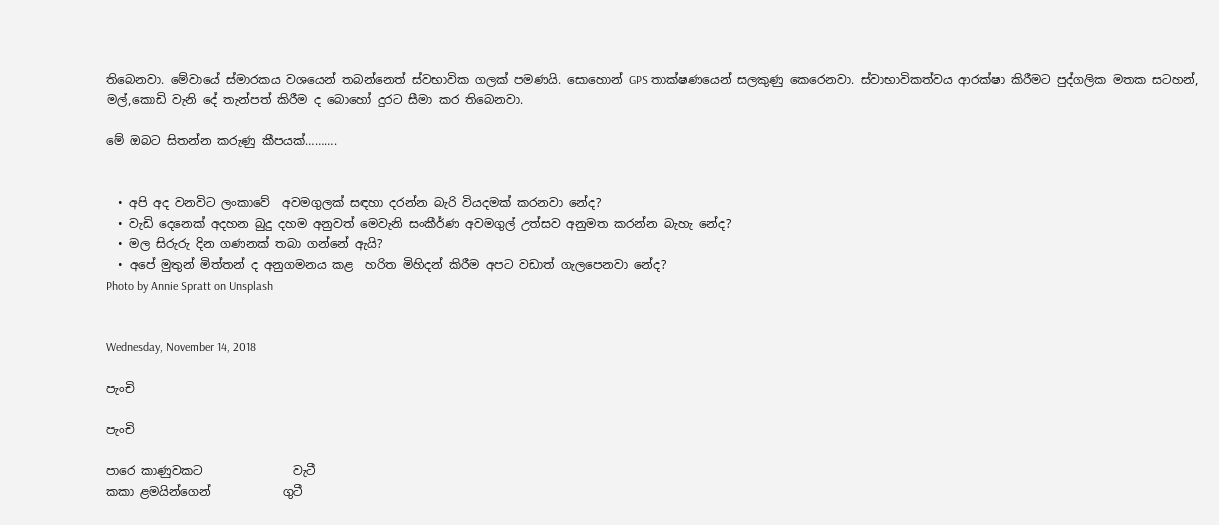තිබෙනවා. මේවායේ ස්මාරකය වශයෙන් තබන්නෙත් ස්වභාවික ගලක් පමණයි. සොහොන් GPS තාක්ෂණයෙන් සලකුණු කෙරෙනවා. ස්වාභාවිකත්වය ආරක්ෂා කිරීමට පුද්ගලික මතක සටහන්, මල්,කොඩි වැනි දේ තැන්පත් කිරීම ද බොහෝ දුරට සීමා කර තිබෙනවා.

මේ ඔබට සිතන්න කරුණු කීපයක්……….


  • අපි අද වනවිට ලංකාවේ  අවමගුලක් සඳහා දරන්න බැරි වියදමක් කරනවා නේද?
  • වැඩි දෙනෙක් අදහන බුදු දහම අනුවත් මෙවැනි සංකීර්ණ අවමගුල් උත්සව අනුමත කරන්න බැහැ නේද?
  • මල සිරුරු දින ගණනක් තබා ගන්නේ ඇයි?
  • අපේ මුතුන් මිත්තන් ද අනුගමනය කළ  හරිත මිහිදන් කිරීම අපට වඩාත් ගැලපෙනවා නේද?
Photo by Annie Spratt on Unsplash


Wednesday, November 14, 2018

පැංචි

පැංචි

පාරෙ කාණුවකට               වැටී
කකා ළමයින්ගෙන්            ගුටී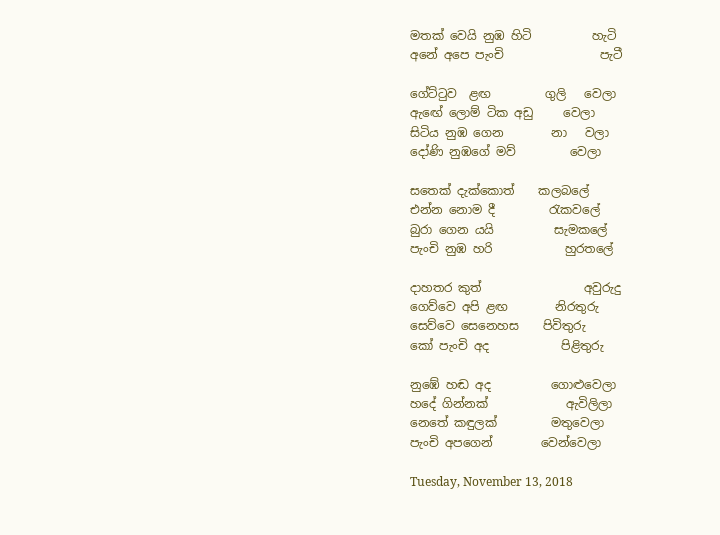මතක් වෙයි නුඹ හිටි          හැටි
අනේ අපෙ පැංචි                පැටී

ගේට්ටුව  ළඟ         ගුලි   වෙලා
ඇඟේ ලොම් ටික අඩු     වෙලා
සිටිය නුඹ ගෙන        නා   වලා
දෝණි නුඹගේ මව්         වෙලා

සතෙක් දැක්කොත්    කලබලේ
එන්න නොම දී         රැකවලේ
බුරා ගෙන යයි          සැමකලේ
පැංචි නුඹ හරි            හුරතලේ

දාහතර කුත්                 අවුරුදු
ගෙව්වෙ අපි ළඟ        නිරතුරු
සෙව්වෙ සෙනෙහස    පිවිතුරු
කෝ පැංචි අද            පිළිතුරු

නුඹේ හඬ අද          ගොළුවෙලා
හදේ ගින්නක්             ඇවිලිලා
නෙතේ කඳුලක්         මතුවෙලා
පැංචි අපගෙන්        වෙන්වෙලා

Tuesday, November 13, 2018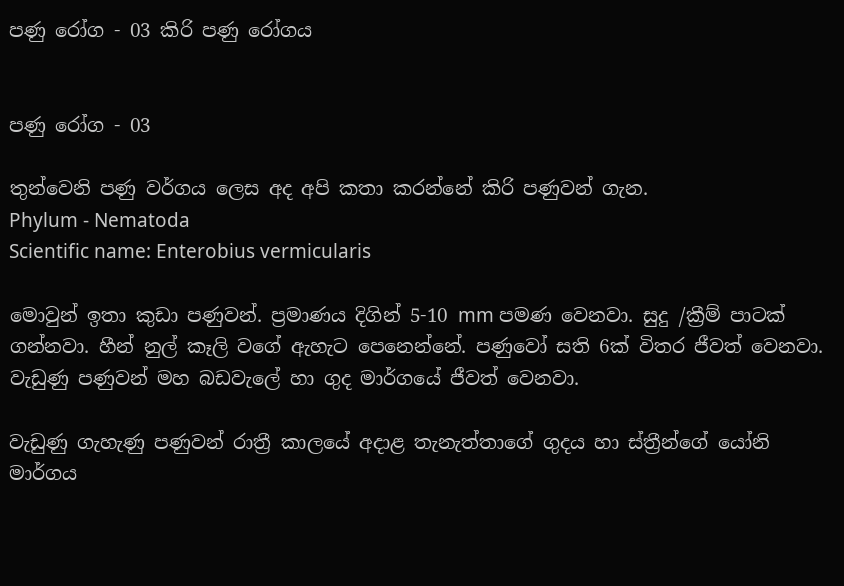පණු රෝග - 03 කිරි පණු රෝගය


පණු රෝග - 03

තුන්වෙනි පණු වර්ගය ලෙස අද අපි කතා කරන්නේ කිරි පණුවන් ගැන.
Phylum - Nematoda
Scientific name: Enterobius vermicularis

මොවුන් ඉතා කුඩා පණුවන්. ප්‍රමාණය දිගින් 5-10 mm පමණ වෙනවා. සුදු /ක්‍රීම් පාටක් ගන්නවා. හීන් නුල් කෑලි වගේ ඇහැට පෙනෙන්නේ. පණුවෝ සති 6ක් විතර ජීවත් වෙනවා. වැඩුණු පණුවන් මහ බඩවැලේ හා ගුද මාර්ගයේ ජීවත් වෙනවා.

වැඩුණු ගැහැණු පණුවන් රාත්‍රී කාලයේ අදාළ තැනැත්තාගේ ගුදය හා ස්ත්‍රීන්ගේ යෝනි මාර්ගය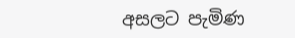අසලට පැමිණ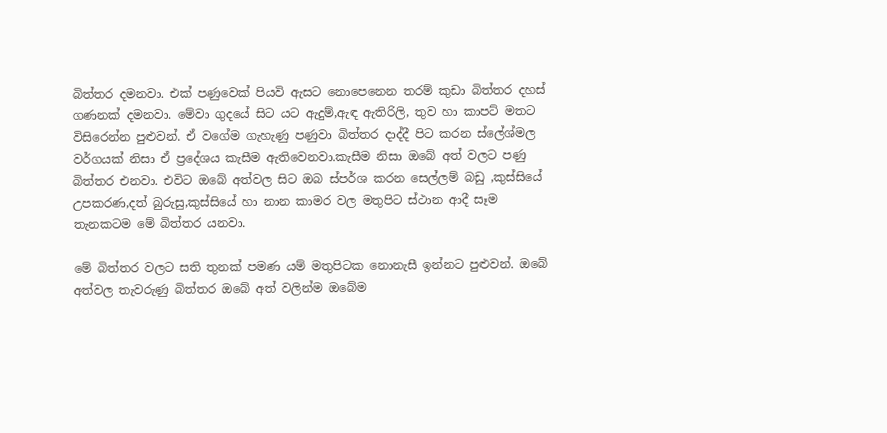බිත්තර දමනවා. එක් පණුවෙක් පියවි ඇසට නොපෙනෙන තරම් කුඩා බිත්තර දහස් ගණනක් දමනවා. මේවා ගුදයේ සිට යට ඇදුම්,ඇඳ ඇතිරිලි, තුව හා කාපට් මතට විසිරෙන්න පුළුවන්. ඒ වගේම ගැහැණු පණුවා බිත්තර දාද්දී පිට කරන ස්ලේශ්මල වර්ගයක් නිසා ඒ ප්‍රදේශය කැසීම ඇතිවෙනවා.කැසීම නිසා ඔබේ අත් වලට පණු බිත්තර එනවා. එවිට ඔබේ අත්වල සිට ඔබ ස්පර්ශ කරන සෙල්ලම් බඩු ,කුස්සියේ උපකරණ,දත් බුරුසු,කුස්සියේ හා නාන කාමර වල මතුපිට ස්ථාන ආදී සෑම තැනකටම මේ බිත්තර යනවා.

මේ බිත්තර වලට සති තුනක් පමණ යම් මතුපිටක නොනැසී ඉන්නට පුළුවන්. ඔබේ අත්වල තැවරුණු බිත්තර ඔබේ අත් වලින්ම ඔබේම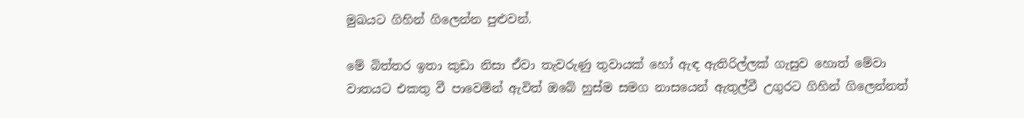මුඛයට ගිහින් ගිලෙන්න පුළුවන්.

මේ බිත්තර ඉතා කුඩා නිසා ඒවා තැවරුණු තුවායක් හෝ ඇඳ ඇතිරිල්ලක් ගැසුව හොත් මේවා වාතයට එකතු වී පාවෙමින් ඇවිත් ඔබේ හුස්ම සමග නාසයෙන් ඇතුල්වී උගුරට ගිහින් ගිලෙන්නත්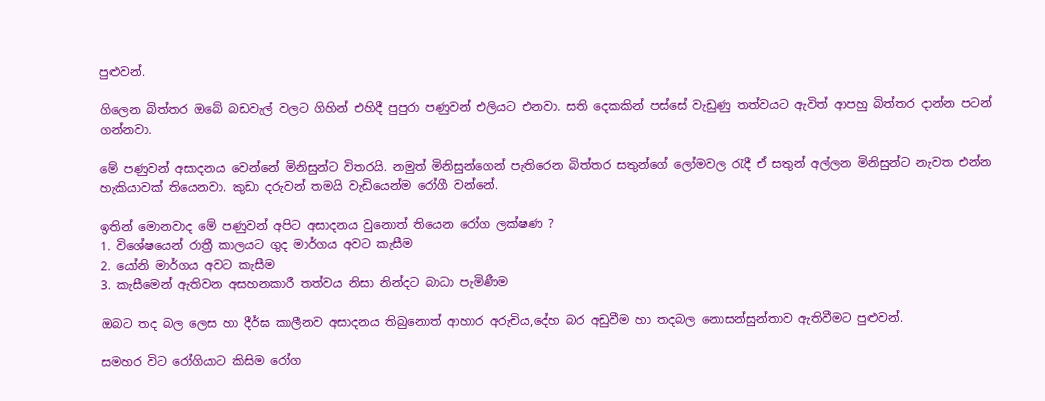පුළුවන්.

ගිලෙන බිත්තර ඔබේ බඩවැල් වලට ගිහින් එහිදී පුපුරා පණුවන් එලියට එනවා. සති දෙකකින් පස්සේ වැඩුණු තත්වයට ඇවිත් ආපහු බිත්තර දාන්න පටන් ගන්නවා.

මේ පණුවන් අසාදනය වෙන්නේ මිනිසුන්ට විතරයි. නමුත් මිනිසුන්ගෙන් පැතිරෙන බිත්තර සතුන්ගේ ලෝමවල රැදී ඒ සතුන් අල්ලන මිනිසුන්ට නැවත එන්න හැකියාවක් තියෙනවා. කුඩා දරුවන් තමයි වැඩියෙන්ම රෝගී වන්නේ.

ඉතින් මොනවාද මේ පණුවන් අපිට අසාදනය වුනොත් තියෙන රෝග ලක්ෂණ ?
1. විශේෂයෙන් රාත්‍රී කාලයට ගුද මාර්ගය අවට කැසීම
2. යෝනි මාර්ගය අවට කැසීම
3. කැසීමෙන් ඇතිවන අසහනකාරී තත්වය නිසා නින්දට බාධා පැමිණීම

ඔබට තද බල ලෙස හා දීර්ඝ කාලීනව අසාදනය තිබුනොත් ආහාර අරුචිය,දේහ බර අඩුවීම හා තදබල නොසන්සුන්තාව ඇතිවීමට පුළුවන්.

සමහර විට රෝගියාට කිසිම රෝග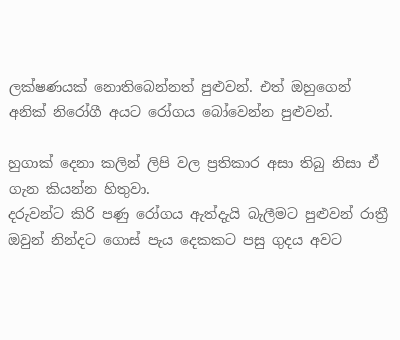ලක්ෂණයක් නොතිබෙන්නත් පුළුවන්. එත් ඔහුගෙන් අනික් නිරෝගී අයට රෝගය බෝවෙන්න පුළුවන්.

හුගාක් දෙනා කලින් ලිපි වල ප්‍රතිකාර අසා තිබු නිසා ඒ ගැන කියන්න හිතුවා.
දරුවන්ට කිරි පණු රෝගය ඇත්දැයි බැලීමට පුළුවන් රාත්‍රී ඔවුන් නින්දට ගොස් පැය දෙකකට පසු ගුදය අවට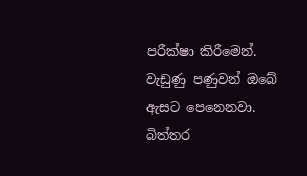පරීක්ෂා කිරීමෙන්. වැඩුණු පණුවන් ඔබේ ඇසට පෙනෙනවා. බිත්තර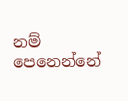නම් පෙනෙන්නේ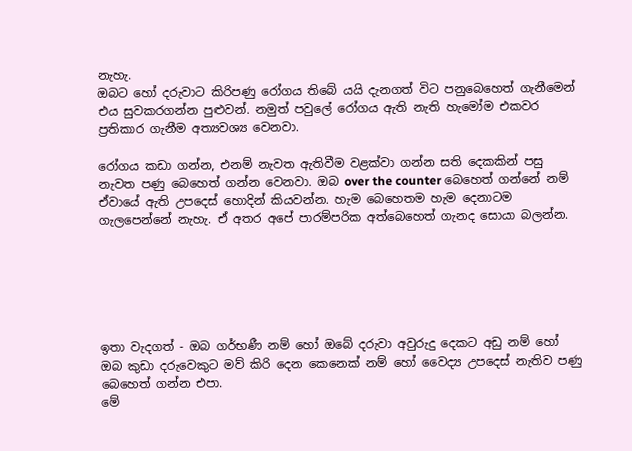නැහැ.
ඔබට හෝ දරුවාට කිරිපණු රෝගය තිබේ යයි දැනගත් විට පනුබෙහෙත් ගැනීමෙන් එය සුවකරගන්න පුළුවන්. නමුත් පවුලේ රෝගය ඇති නැති හැමෝම එකවර ප්‍රතිකාර ගැනීම අත්‍යවශ්‍ය වෙනවා.

රෝගය කඩා ගන්න, එනම් නැවත ඇතිවීම වළක්වා ගන්න සති දෙකකින් පසු නැවත පණු බෙහෙත් ගන්න වෙනවා. ඔබ over the counter බෙහෙත් ගන්නේ නම් ඒවායේ ඇති උපදෙස් හොදින් කියවන්න. හැම බෙහෙතම හැම දෙනාටම ගැලපෙන්නේ නැහැ. ඒ අතර අපේ පාරම්පරික අත්බෙහෙත් ගැනද සොයා බලන්න.






ඉතා වැදගත් - ඔබ ගර්භණී නම් හෝ ඔබේ දරුවා අවුරුදු දෙකට අඩු නම් හෝ ඔබ කුඩා දරුවෙකුට මව් කිරි දෙන කෙනෙක් නම් හෝ වෛද්‍ය උපදෙස් නැතිව පණු බෙහෙත් ගන්න එපා.
මේ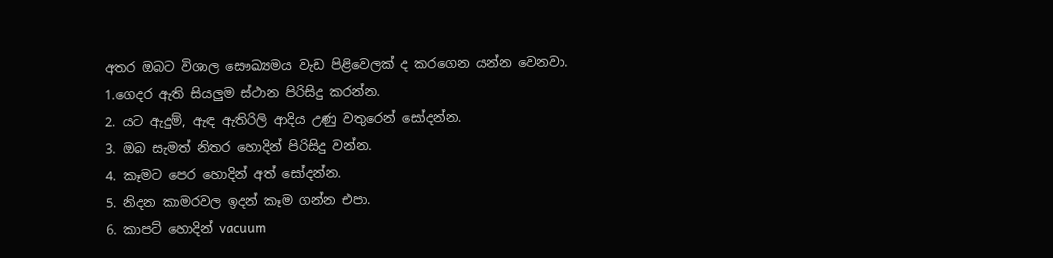අතර ඔබට විශාල සෞඛ්‍යමය වැඩ පිළිවෙලක් ද කරගෙන යන්න වෙනවා.
1.ගෙදර ඇති සියලුම ස්ථාන පිරිසිදු කරන්න.
2. යට ඇදුම්, ඇඳ ඇතිරිලි ආදිය උණු වතුරෙන් සෝදන්න.
3. ඔබ සැමත් නිතර හොදින් පිරිසිදු වන්න.
4. කෑමට පෙර හොදින් අත් සෝදන්න.
5. නිදන කාමරවල ඉදන් කෑම ගන්න එපා.
6. කාපට් හොදින් vacuum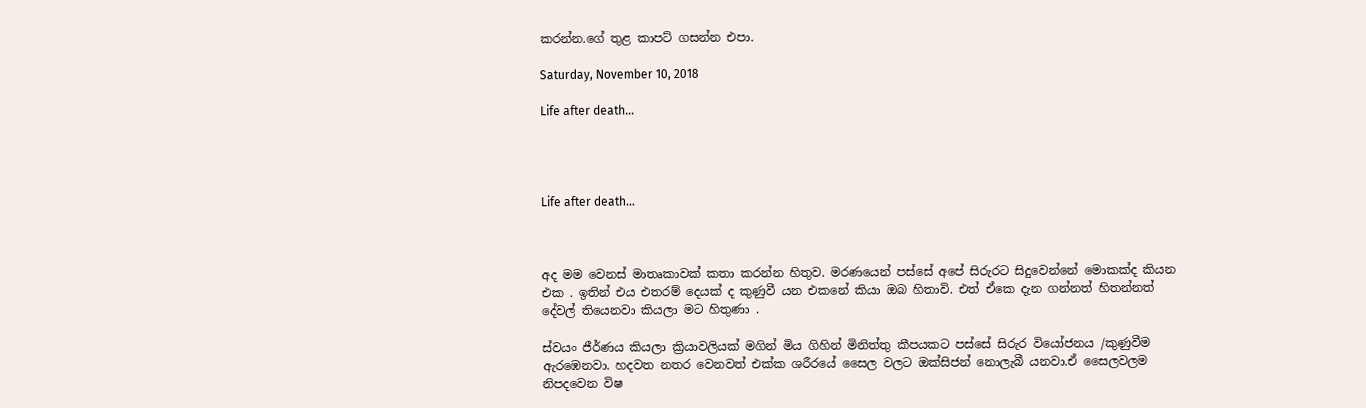කරන්න.ගේ තුළ කාපට් ගසන්න එපා.

Saturday, November 10, 2018

Life after death…




Life after death…



අද මම වෙනස් මාතෘකාවක් කතා කරන්න හිතුව. මරණයෙන් පස්සේ අපේ සිරුරට සිදුවෙන්නේ මොකක්ද කියන එක . ඉතින් එය එතරම් දෙයක් ද කුණුවී යන එකනේ කියා ඔබ හිතාවි. එත් ඒකෙ දැන ගන්නත් හිතන්නත් දේවල් තියෙනවා කියලා මට හිතුණා .

ස්වයං ජීර්ණය කියලා ක්‍රියාවලියක් මගින් මිය ගිහින් මිනිත්තු කීපයකට පස්සේ සිරුර වියෝජනය /කුණුවීම ඇරඹෙනවා. හදවත නතර වෙනවත් එක්ක ශරීරයේ සෛල වලට ඔක්සිජන් නොලැබී යනවා.ඒ සෛලවලම නිපදවෙන විෂ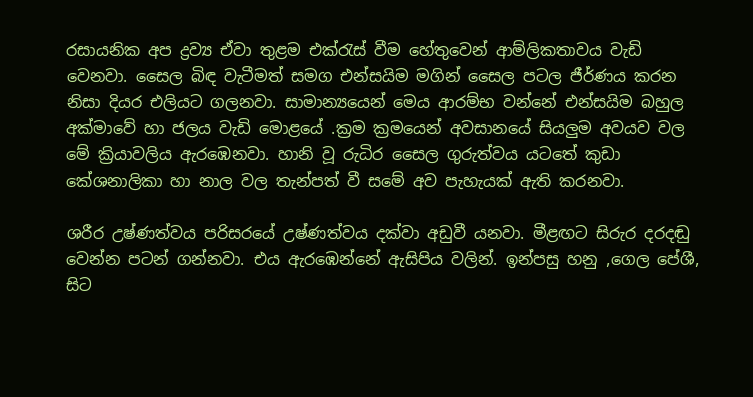රසායනික අප ද්‍රව්‍ය ඒවා තුළම එක්රැස් වීම හේතුවෙන් ආම්ලිකතාවය වැඩි වෙනවා. සෛල බිඳ වැටීමත් සමග එන්සයිම මගින් සෛල පටල ජීර්ණය කරන නිසා දියර එලියට ගලනවා. සාමාන්‍යයෙන් මෙය ආරම්භ වන්නේ එන්සයිම බහුල අක්මාවේ හා ජලය වැඩි මොළයේ .ක්‍රම ක්‍රමයෙන් අවසානයේ සියලුම අවයව වල මේ ක්‍රියාවලිය ඇරඹෙනවා. හානි වූ රුධිර සෛල ගුරුත්වය යටතේ කුඩා කේශනාලිකා හා නාල වල තැන්පත් වී සමේ අව පැහැයක් ඇති කරනවා.

ශරීර උෂ්ණත්වය පරිසරයේ උෂ්ණත්වය දක්වා අඩුවී යනවා. මීළඟට සිරුර දරදඬු වෙන්න පටන් ගන්නවා. එය ඇරඹෙන්නේ ඇසිපිය වලින්. ඉන්පසු හනු ,ගෙල පේශී, සිට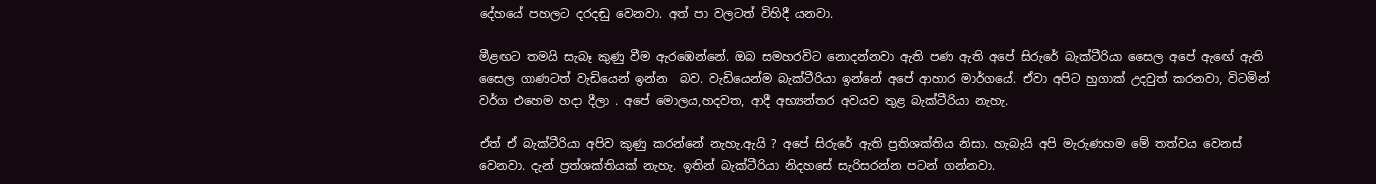දේහයේ පහලට දරදඬු වෙනවා. අත් පා වලටත් විහිදී යනවා.

මීළඟට තමයි සැබෑ කුණු වීම ඇරඹෙන්නේ. ඔබ සමහරවිට නොදන්නවා ඇති පණ ඇති අපේ සිරුරේ බැක්ටීරියා සෛල අපේ ඇඟේ ඇති සෛල ගාණටත් වැඩියෙන් ඉන්න  බව. වැඩියෙන්ම බැක්ටීරියා ඉන්නේ අපේ ආහාර මාර්ගයේ. ඒවා අපිට හුගාක් උදවුත් කරනවා, විටමින් වර්ග එහෙම හදා දීලා . අපේ මොලය,හදවත, ආදී අභ්‍යන්තර අවයව තුළ බැක්ටීරියා නැහැ.

ඒත් ඒ බැක්ටීරියා අපිව කුණු කරන්නේ නැහැ.ඇයි ? අපේ සිරුරේ ඇති ප්‍රතිශක්තිය නිසා. හැබැයි අපි මැරුණහම මේ තත්වය වෙනස් වෙනවා. දැන් ප්‍රත්ශක්තියක් නැහැ. ඉතින් බැක්ටීරියා නිදහසේ සැරිසරන්න පටන් ගන්නවා.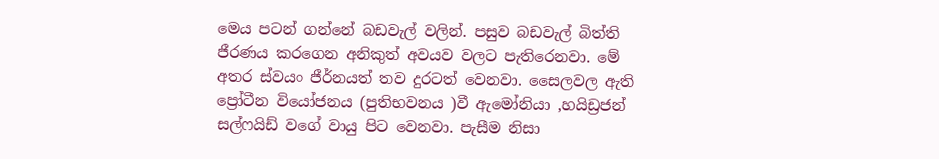මෙය පටන් ගන්නේ බඩවැල් වලින්. පසුව බඩවැල් බිත්ති ජීරණය කරගෙන අනිකුත් අවයව වලට පැතිරෙනවා. මේ අතර ස්වයං ජීර්නයත් තව දුරටත් වෙනවා. සෛලවල ඇති ප්‍රෝටීන වියෝජනය (පුතිභවනය )වී ඇමෝනියා ,හයිඩ්‍රජන් සල්ෆයිඩ් වගේ වායු පිට වෙනවා. පැසීම නිසා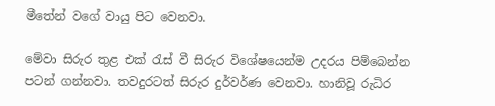මීතේන් වගේ වායු පිට වෙනවා.

මේවා සිරුර තුළ එක් රැස් වී සිරුර විශේෂයෙන්ම උදරය පිම්බෙන්න පටන් ගන්නවා. තවදුරටත් සිරුර දුර්වර්ණ වෙනවා. හානිවූ රුධිර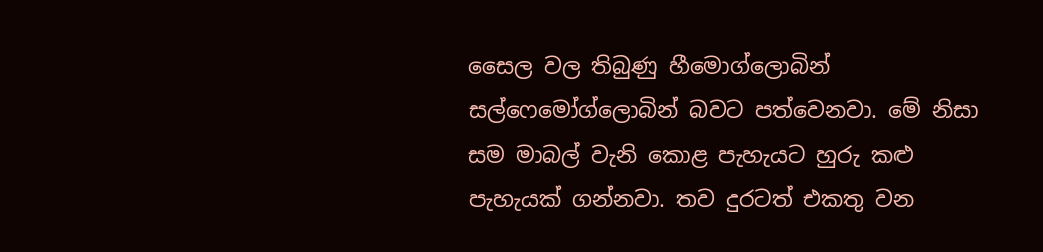සෛල වල තිබුණු හීමොග්ලොබින් සල්ෆෙමෝග්ලොබින් බවට පත්වෙනවා. මේ නිසා සම මාබල් වැනි කොළ පැහැයට හුරු කළු පැහැයක් ගන්නවා. තව දුරටත් එකතු වන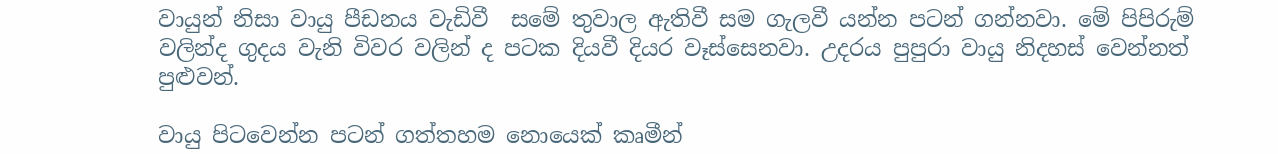වායුන් නිසා වායු පීඩනය වැඩිවී  සමේ තුවාල ඇතිවී සම ගැලවී යන්න පටන් ගන්නවා. මේ පිපිරුම් වලින්ද ගුදය වැනි විවර වලින් ද පටක දියවී දියර වෑස්සෙනවා. උදරය පුපුරා වායු නිදහස් වෙන්නත් පුළුවන්.

වායු පිටවෙන්න පටන් ගත්තහම නොයෙක් කෘමීන්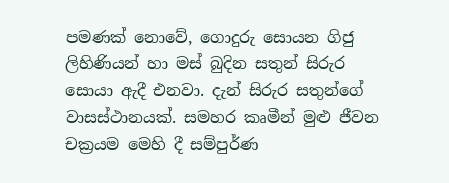පමණක් නොවේ, ගොදුරු සොයන ගිජු ලිහිණියන් හා මස් බුදින සතුන් සිරුර සොයා ඇදී එනවා. දැන් සිරුර සතුන්ගේ වාසස්ථානයක්. සමහර කෘමීන් මුළු ජීවන චක්‍රයම මෙහි දී සම්පුර්ණ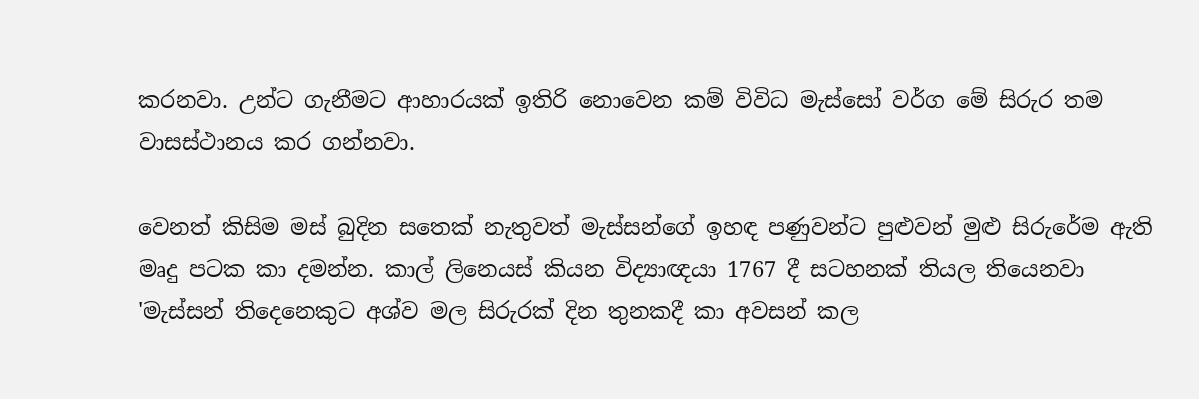කරනවා. උන්ට ගැනීමට ආහාරයක් ඉතිරි නොවෙන කම් විවිධ මැස්සෝ වර්ග මේ සිරුර තම වාසස්ථානය කර ගන්නවා.

වෙනත් කිසිම මස් බුදින සතෙක් නැතුවත් මැස්සන්ගේ ඉහඳ පණුවන්ට පුළුවන් මුළු සිරුරේම ඇති මෘදු පටක කා දමන්න. කාල් ලිනෙයස් කියන විද්‍යාඥයා 1767 දී සටහනක් තියල තියෙනවා 'මැස්සන් තිදෙනෙකුට අශ්ව මල සිරුරක් දින තුනකදී කා අවසන් කල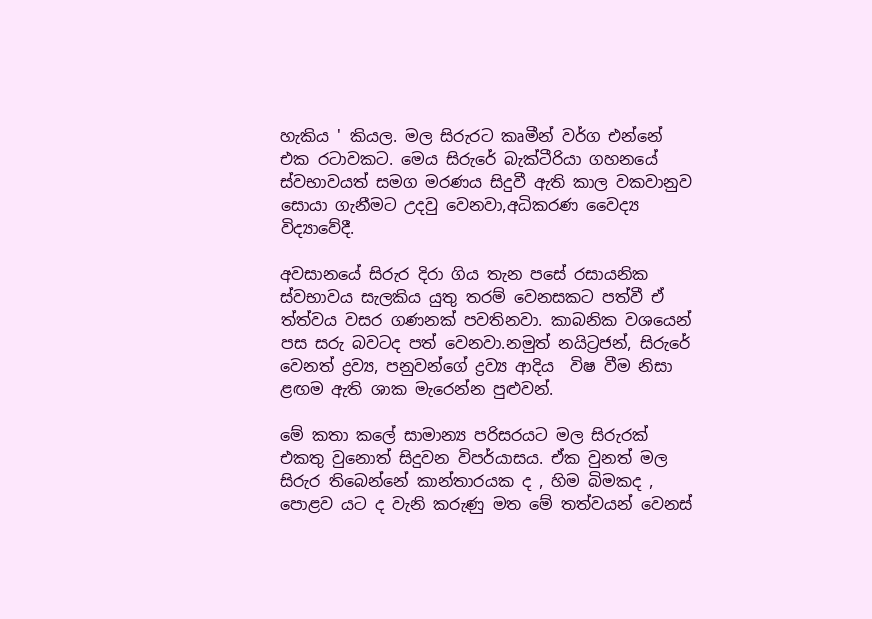හැකිය ' කියල. මල සිරුරට කෘමීන් වර්ග එන්නේ එක රටාවකට. මෙය සිරුරේ බැක්ටීරියා ගහනයේ ස්වභාවයත් සමග මරණය සිදුවී ඇති කාල වකවානුව සොයා ගැනීමට උදවු වෙනවා,අධිකරණ වෛද්‍ය විද්‍යාවේදී.

අවසානයේ සිරුර දිරා ගිය තැන පසේ රසායනික ස්වභාවය සැලකිය යුතු තරම් වෙනසකට පත්වී ඒ ත්ත්වය වසර ගණනක් පවතිනවා. කාබනික වශයෙන් පස සරු බවටද පත් වෙනවා.නමුත් නයිට්‍රජන්, සිරුරේ වෙනත් ද්‍රව්‍ය, පනුවන්ගේ ද්‍රව්‍ය ආදිය  විෂ වීම නිසා ළඟම ඇති ශාක මැරෙන්න පුළුවන්.

මේ කතා කලේ සාමාන්‍ය පරිසරයට මල සිරුරක් එකතු වුනොත් සිදුවන විපර්යාසය. ඒක වුනත් මල සිරුර තිබෙන්නේ කාන්තාරයක ද , හිම බිමකද , පොළව යට ද වැනි කරුණු මත මේ තත්වයන් වෙනස්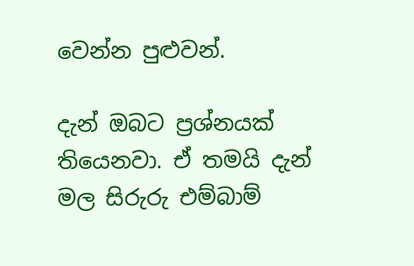වෙන්න පුළුවන්.

දැන් ඔබට ප්‍රශ්නයක් තියෙනවා. ඒ තමයි දැන් මල සිරුරු එම්බාම්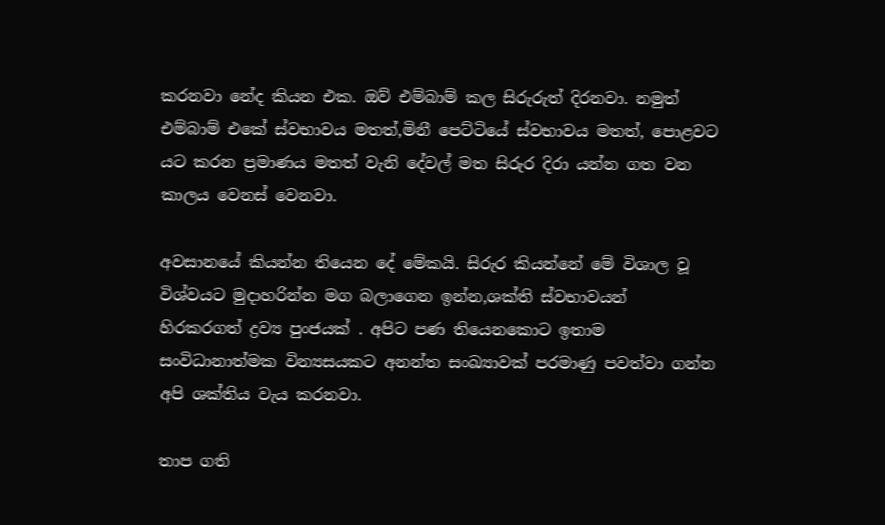කරනවා නේද කියන එක. ඔව් එම්බාම් කල සිරුරුත් දිරනවා. නමුත් එම්බාම් එකේ ස්වභාවය මතත්,මිනී පෙට්ටියේ ස්වභාවය මතත්, පොළවට යට කරන ප්‍රමාණය මතත් වැනි දේවල් මත සිරුර දිරා යන්න ගත වන කාලය වෙනස් වෙනවා.

අවසානයේ කියන්න තියෙන දේ මේකයි. සිරුර කියන්නේ මේ විශාල වූ විශ්වයට මුදාහරින්න මග බලාගෙන ඉන්න,ශක්ති ස්වභාවයන්  හිරකරගත් ද්‍රව්‍ය පුංජයක් . අපිට පණ තියෙනකොට ඉතාම සංවිධානාත්මක වින්‍යසයකට අනන්ත සංඛ්‍යාවක් පරමාණු පවත්වා ගන්න අපි ශක්තිය වැය කරනවා.

තාප ගති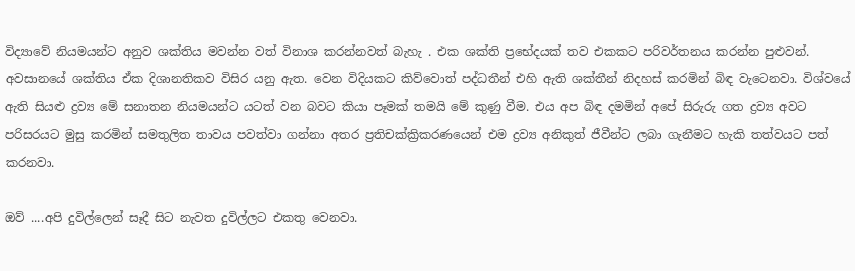විද්‍යාවේ නියමයන්ට අනුව ශක්තිය මවන්න වත් විනාශ කරන්නවත් බැහැ . එක ශක්ති ප්‍රභේදයක් තව එකකට පරිවර්තනය කරන්න පුළුවන්. අවසානයේ ශක්තිය ඒක දිශානතිකව විසිර යනු ඇත. වෙන විදියකට කිව්වොත් පද්ධතීන් එහි ඇති ශක්තීන් නිදහස් කරමින් බිඳ වැටෙනවා. විශ්වයේ ඇති සියළු ද්‍රව්‍ය මේ සනාතන නියමයන්ට යටත් වන බවට කියා පෑමක් තමයි මේ කුණු වීම. එය අප බිඳ දමමින් අපේ සිරුරු ගත ද්‍රව්‍ය අවට පරිසරයට මුසු කරමින් සමතුලිත තාවය පවත්වා ගන්නා අතර ප්‍රතිචක්ක්‍රිකරණයෙන් එම ද්‍රව්‍ය අනිකුත් ජීවීන්ට ලබා ගැනීමට හැකි තත්වයට පත් කරනවා.

ඔව් ....අපි දුවිල්ලෙන් සෑදී සිට නැවත දුවිල්ලට එකතු වෙනවා.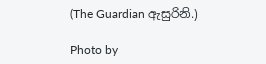(The Guardian ඇසුරිනි.)

Photo by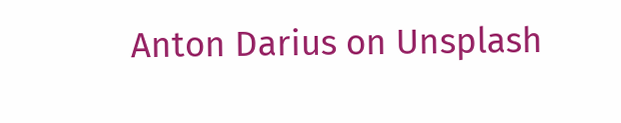Anton Darius on Unsplash